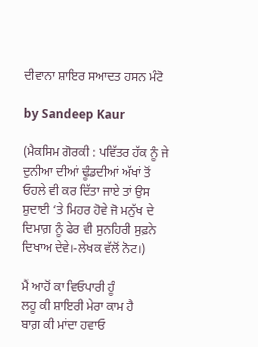ਦੀਵਾਨਾ ਸ਼ਾਇਰ ਸਆਦਤ ਹਸਨ ਮੰਟੋ

by Sandeep Kaur

(ਮੈਕਸਿਮ ਗੋਰਕੀ : ਪਵਿੱਤਰ ਹੱਕ ਨੂੰ ਜੇ ਦੁਨੀਆ ਦੀਆਂ ਢੂੰਡਦੀਆਂ ਅੱਖਾਂ ਤੋਂ ਓਹਲੇ ਵੀ ਕਰ ਦਿੱਤਾ ਜਾਏ ਤਾਂ ਉਸ ਸ਼ੁਦਾਈ ‘ਤੇ ਮਿਹਰ ਹੋਵੇ ਜੋ ਮਨੁੱਖ ਦੇ ਦਿਮਾਗ਼ ਨੂੰ ਫੇਰ ਵੀ ਸੁਨਹਿਰੀ ਸੁਫ਼ਨੇ ਦਿਖਾਅ ਦੇਵੇ।-ਲੇਖਕ ਵੱਲੋਂ ਨੋਟ।)

ਮੈਂ ਆਹੋਂ ਕਾ ਵਿਓਪਾਰੀ ਹੂੰ
ਲਹੂ ਕੀ ਸ਼ਾਇਰੀ ਮੇਰਾ ਕਾਮ ਹੈ
ਬਾਗ਼ ਕੀ ਮਾਂਦਾ ਹਵਾਓ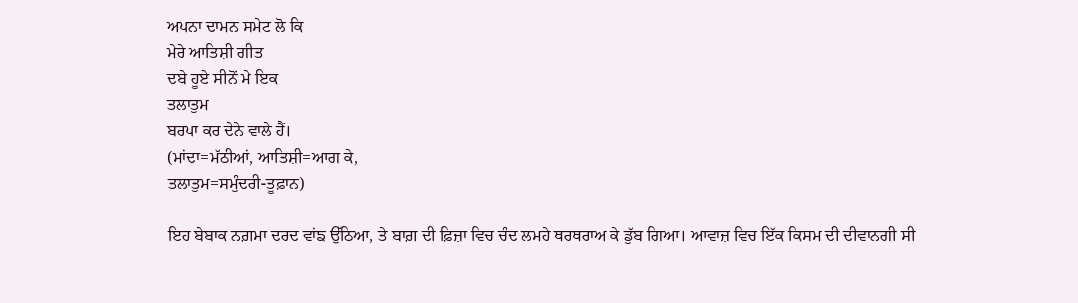ਅਪਨਾ ਦਾਮਨ ਸਮੇਟ ਲੋ ਕਿ
ਮੇਰੇ ਆਤਿਸ਼ੀ ਗੀਤ
ਦਬੇ ਹੂਏ ਸੀਨੋਂ ਮੇ ਇਕ
ਤਲਾਤੁਮ
ਬਰਪਾ ਕਰ ਦੇਨੇ ਵਾਲੇ ਹੈਂ।
(ਮਾਂਦਾ=ਮੱਠੀਆਂ, ਆਤਿਸ਼ੀ=ਆਗ ਕੇ,
ਤਲਾਤੁਮ=ਸਮੁੰਦਰੀ-ਤੂਫ਼ਾਨ)

ਇਹ ਬੇਬਾਕ ਨਗ਼ਮਾ ਦਰਦ ਵਾਂਙ ਉੱਠਿਆ, ਤੇ ਬਾਗ਼ ਦੀ ਫ਼ਿਜ਼ਾ ਵਿਚ ਚੰਦ ਲਮਹੇ ਥਰਥਰਾਅ ਕੇ ਡੁੱਬ ਗਿਆ। ਆਵਾਜ਼ ਵਿਚ ਇੱਕ ਕਿਸਮ ਦੀ ਦੀਵਾਨਗੀ ਸੀ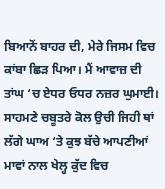ਬਿਆਨੋਂ ਬਾਹਰ ਦੀ, ਮੇਰੇ ਜਿਸਮ ਵਿਚ ਕਾਂਬਾ ਛਿੜ ਪਿਆ। ਮੈਂ ਆਵਾਜ਼ ਦੀ ਤਾਂਘ ‘ਚ ਏਧਰ ਓਧਰ ਨਜ਼ਰ ਘੁਮਾਈ। ਸਾਹਮਣੇ ਚਬੂਤਰੇ ਕੋਲ ਉਚੀ ਜਿਹੀ ਥਾਂ ਲੱਗੇ ਘਾਅ ‘ਤੇ ਕੁਝ ਬੱਚੇ ਆਪਣੀਆਂ ਮਾਵਾਂ ਨਾਲ ਖੇਲ੍ਹ ਕੁੱਦ ਵਿਚ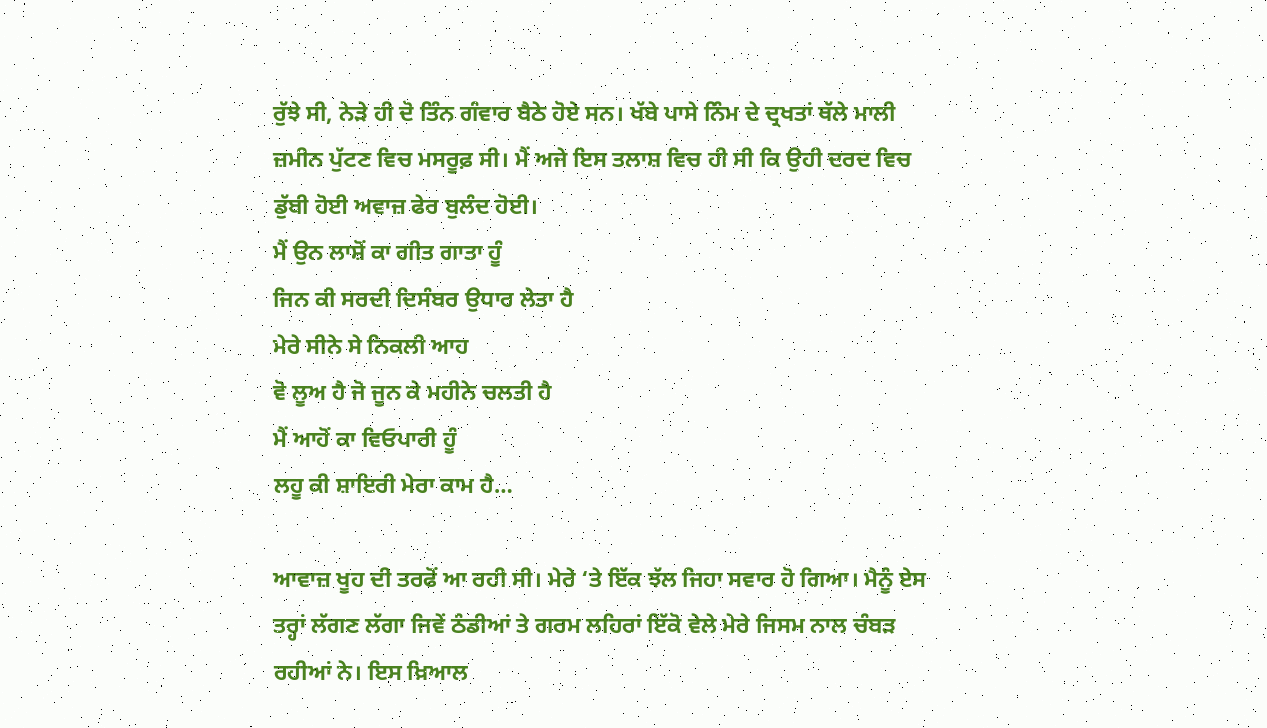ਰੁੱਝੇ ਸੀ, ਨੇੜੇ ਹੀ ਦੋ ਤਿੰਨ ਗੰਵਾਰ ਬੈਠੇ ਹੋਏ ਸਨ। ਖੱਬੇ ਪਾਸੇ ਨਿੰਮ ਦੇ ਦ੍ਰਖਤਾਂ ਥੱਲੇ ਮਾਲੀ ਜ਼ਮੀਨ ਪੁੱਟਣ ਵਿਚ ਮਸਰੂਫ਼ ਸੀ। ਮੈਂ ਅਜੇ ਇਸ ਤਲਾਸ਼ ਵਿਚ ਹੀ ਸੀ ਕਿ ਉਹੀ ਦਰਦ ਵਿਚ ਡੁੱਬੀ ਹੋਈ ਅਵਾਜ਼ ਫੇਰ ਬੁਲੰਦ ਹੋਈ।
ਮੈਂ ਉਨ ਲਾਸ਼ੋਂ ਕਾ ਗੀਤ ਗਾਤਾ ਹੂੰ
ਜਿਨ ਕੀ ਸਰਦੀ ਦਿਸੰਬਰ ਉਧਾਰ ਲੇਤਾ ਹੈ
ਮੇਰੇ ਸੀਨੇ ਸੇ ਨਿਕਲੀ ਆਹ
ਵੋ ਲੂਅ ਹੈ ਜੋ ਜੂਨ ਕੇ ਮਹੀਨੇ ਚਲਤੀ ਹੈ
ਮੈਂ ਆਹੋਂ ਕਾ ਵਿਓਪਾਰੀ ਹੂੰ
ਲਹੂ ਕੀ ਸ਼ਾਇਰੀ ਮੇਰਾ ਕਾਮ ਹੈ…

ਆਵਾਜ਼ ਖੂਹ ਦੀ ਤਰਫੋਂ ਆ ਰਹੀ ਸੀ। ਮੇਰੇ ‘ਤੇ ਇੱਕ ਝੱਲ ਜਿਹਾ ਸਵਾਰ ਹੋ ਗਿਆ। ਮੈਨੂੰ ਏਸ ਤਰ੍ਹਾਂ ਲੱਗਣ ਲੱਗਾ ਜਿਵੇਂ ਠੰਡੀਆਂ ਤੇ ਗਰਮ ਲਹਿਰਾਂ ਇੱਕੋ ਵੇਲੇ ਮੇਰੇ ਜਿਸਮ ਨਾਲ ਚੰਬੜ ਰਹੀਆਂ ਨੇ। ਇਸ ਖ਼ਿਆਲ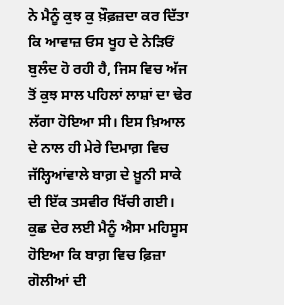ਨੇ ਮੈਨੂੰ ਕੁਝ ਕੁ ਖ਼ੌਫ਼ਜ਼ਦਾ ਕਰ ਦਿੱਤਾ ਕਿ ਆਵਾਜ਼ ਓਸ ਖੂਹ ਦੇ ਨੇੜਿਓਂ ਬੁਲੰਦ ਹੋ ਰਹੀ ਹੈ, ਜਿਸ ਵਿਚ ਅੱਜ ਤੋਂ ਕੁਝ ਸਾਲ ਪਹਿਲਾਂ ਲਾਸ਼ਾਂ ਦਾ ਢੇਰ ਲੱਗਾ ਹੋਇਆ ਸੀ। ਇਸ ਖ਼ਿਆਲ ਦੇ ਨਾਲ ਹੀ ਮੇਰੇ ਦਿਮਾਗ਼ ਵਿਚ ਜੱਲ੍ਹਿਆਂਵਾਲੇ ਬਾਗ਼ ਦੇ ਖ਼ੂਨੀ ਸਾਕੇ ਦੀ ਇੱਕ ਤਸਵੀਰ ਖਿੱਚੀ ਗਈ। ਕੁਛ ਦੇਰ ਲਈ ਮੈਨੂੰ ਐਸਾ ਮਹਿਸੂਸ ਹੋਇਆ ਕਿ ਬਾਗ਼ ਵਿਚ ਫ਼ਿਜ਼ਾ ਗੋਲੀਆਂ ਦੀ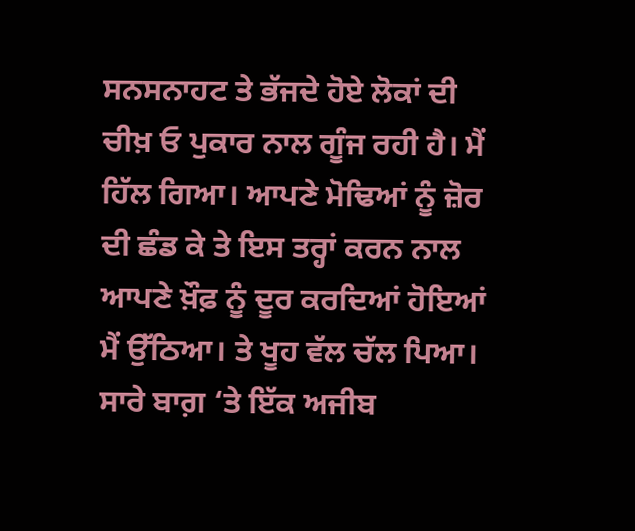ਸਨਸਨਾਹਟ ਤੇ ਭੱਜਦੇ ਹੋਏ ਲੋਕਾਂ ਦੀ ਚੀਖ਼ ਓ ਪੁਕਾਰ ਨਾਲ ਗੂੰਜ ਰਹੀ ਹੈ। ਮੈਂ ਹਿੱਲ ਗਿਆ। ਆਪਣੇ ਮੋਢਿਆਂ ਨੂੰ ਜ਼ੋਰ ਦੀ ਛੰਡ ਕੇ ਤੇ ਇਸ ਤਰ੍ਹਾਂ ਕਰਨ ਨਾਲ ਆਪਣੇ ਖ਼ੌਫ਼ ਨੂੰ ਦੂਰ ਕਰਦਿਆਂ ਹੋਇਆਂ ਮੈਂ ਉੱਠਿਆ। ਤੇ ਖੂਹ ਵੱਲ ਚੱਲ ਪਿਆ।
ਸਾਰੇ ਬਾਗ਼ ‘ਤੇ ਇੱਕ ਅਜੀਬ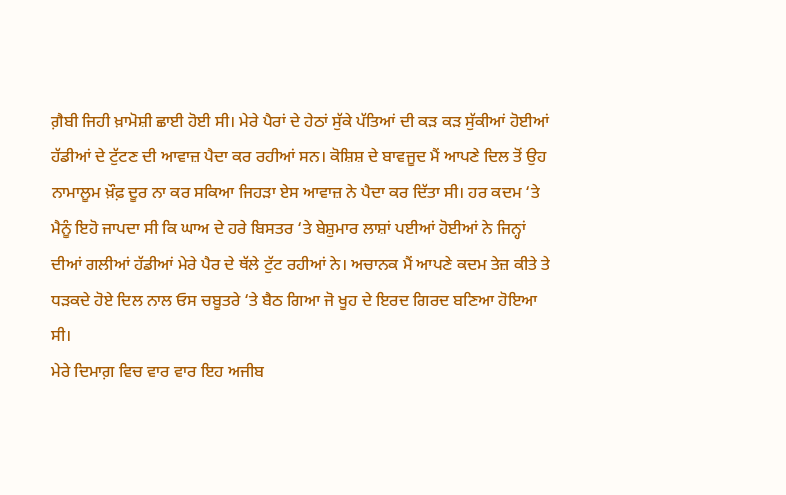ਗ਼ੈਬੀ ਜਿਹੀ ਖ਼ਾਮੋਸ਼ੀ ਛਾਈ ਹੋਈ ਸੀ। ਮੇਰੇ ਪੈਰਾਂ ਦੇ ਹੇਠਾਂ ਸੁੱਕੇ ਪੱਤਿਆਂ ਦੀ ਕੜ ਕੜ ਸੁੱਕੀਆਂ ਹੋਈਆਂ ਹੱਡੀਆਂ ਦੇ ਟੁੱਟਣ ਦੀ ਆਵਾਜ਼ ਪੈਦਾ ਕਰ ਰਹੀਆਂ ਸਨ। ਕੋਸ਼ਿਸ਼ ਦੇ ਬਾਵਜੂਦ ਮੈਂ ਆਪਣੇ ਦਿਲ ਤੋਂ ਉਹ ਨਾਮਾਲੂਮ ਖ਼ੌਫ਼ ਦੂਰ ਨਾ ਕਰ ਸਕਿਆ ਜਿਹੜਾ ਏਸ ਆਵਾਜ਼ ਨੇ ਪੈਦਾ ਕਰ ਦਿੱਤਾ ਸੀ। ਹਰ ਕਦਮ ‘ਤੇ ਮੈਨੂੰ ਇਹੋ ਜਾਪਦਾ ਸੀ ਕਿ ਘਾਅ ਦੇ ਹਰੇ ਬਿਸਤਰ ‘ਤੇ ਬੇਸ਼ੁਮਾਰ ਲਾਸ਼ਾਂ ਪਈਆਂ ਹੋਈਆਂ ਨੇ ਜਿਨ੍ਹਾਂ ਦੀਆਂ ਗਲੀਆਂ ਹੱਡੀਆਂ ਮੇਰੇ ਪੈਰ ਦੇ ਥੱਲੇ ਟੁੱਟ ਰਹੀਆਂ ਨੇ। ਅਚਾਨਕ ਮੈਂ ਆਪਣੇ ਕਦਮ ਤੇਜ਼ ਕੀਤੇ ਤੇ ਧੜਕਦੇ ਹੋਏ ਦਿਲ ਨਾਲ ਓਸ ਚਬੂਤਰੇ ‘ਤੇ ਬੈਠ ਗਿਆ ਜੋ ਖੂਹ ਦੇ ਇਰਦ ਗਿਰਦ ਬਣਿਆ ਹੋਇਆ ਸੀ।
ਮੇਰੇ ਦਿਮਾਗ਼ ਵਿਚ ਵਾਰ ਵਾਰ ਇਹ ਅਜੀਬ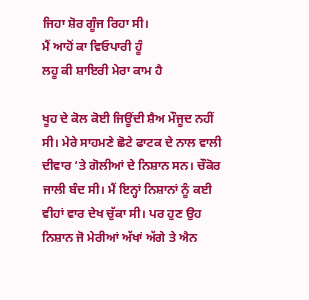ਜਿਹਾ ਸ਼ੋਰ ਗੂੰਜ ਰਿਹਾ ਸੀ।
ਮੈਂ ਆਹੋਂ ਕਾ ਵਿਓਪਾਰੀ ਹੂੰ
ਲਹੂ ਕੀ ਸ਼ਾਇਰੀ ਮੇਰਾ ਕਾਮ ਹੈ

ਖੂਹ ਦੇ ਕੋਲ ਕੋਈ ਜਿਊਂਦੀ ਸ਼ੈਅ ਮੌਜੂਦ ਨਹੀਂ ਸੀ। ਮੇਰੇ ਸਾਹਮਣੇ ਛੋਟੇ ਫਾਟਕ ਦੇ ਨਾਲ ਵਾਲੀ ਦੀਵਾਰ ‘ਤੇ ਗੋਲੀਆਂ ਦੇ ਨਿਸ਼ਾਨ ਸਨ। ਚੌਕੋਰ ਜਾਲੀ ਬੰਦ ਸੀ। ਮੈਂ ਇਨ੍ਹਾਂ ਨਿਸ਼ਾਨਾਂ ਨੂੰ ਕਈ ਵੀਹਾਂ ਵਾਰ ਦੇਖ ਚੁੱਕਾ ਸੀ। ਪਰ ਹੁਣ ਉਹ ਨਿਸ਼ਾਨ ਜੋ ਮੇਰੀਆਂ ਅੱਖਾਂ ਅੱਗੇ ਤੇ ਐਨ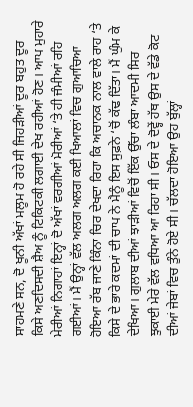ਸਾਹਮਣੇ ਸਨ, ਦੋ ਖੂਨੀ ਅੱਖਾਂ ਮਲੂਮ ਹੋ ਰਹੇ ਸੀ ਜਿਹੜੀਆਂ ਦੂਰ ਬਹੁਤ ਦੂਰ ਕਿਸੇ ਅਣਦਿਸਦੀ ਸ਼ੈਅ ਨੂੰ ਟਿਕਿਟਕੀ ਲਗਾਈ ਦੇਖ ਰਹੀਆਂ ਹੋਣ। ਆਪ ਮੁਹਾਰੇ ਮੇਰੀਆਂ ਨਿਗਾਹਾਂ ਇਨ੍ਹਾਂ ਦੋ ਅੱਖਾਂ ਵਰਗੀਆਂ ਮੋਰੀਆਂ ‘ਤੇ ਹੀ ਜੰਮੀਆਂ ਰਹਿ ਗਈਆਂ। ਮੈਂ ਉਨ੍ਹਾਂ ਵੱਲ ਅਲਗ ਅਲਗ ਕਈ ਖਿਆਲਾਂ ਵਿਚ ਗੁਆਚਿਆ ਹੋਇਆ ਰੱਬ ਜਾਣੇ ਕਿੰਨਾ ਚਿਰ ਦੇਖਦਾ ਰਿਹਾ ਕਿ ਅਚਾਨਕ ਨਾਲ ਵਾਲੇ ਰਾਹ ‘ਤੇ ਕਿਸੇ ਦੇ ਭਾਰੇ ਕਦਮਾਂ ਦੀ ਚਾਪ ਨੇ ਮੈਨੂੰ ਇਸ ਸੁਫ਼ਨੇ ‘ਚੋਂ ਕੱਢ ਦਿੱਤਾ। ਮੈਂ ਘੁੰਮ ਕੇ ਦੇਖਿਆ। ਗੁਲਾਬ ਦੀਆਂ ਝਾੜੀਆਂ ਵਿਚੋਂ ਇੱਕ ਉੱਚਾ ਲੰਬਾ ਆਦਮੀ ਸਿਰ ਝੁਕਾਈ ਮੇਰੇ ਵੱਲ ਵਧਿਆ ਆ ਰਿਹਾ ਸੀ। ਓਸ ਦੇ ਦੋਵ੍ਹੇਂ ਹੱਥ ਉਸ ਦੇ ਵੱਡੇ ਕੋਟ ਦੀਆਂ ਜੇਬਾਂ ਵਿਚ ਤੁੰਨੇ ਹੋਏ ਸੀ। ਚੱਲਦਾ ਹੋਇਆ ਉਹ ਬੁੱਲ੍ਹਾਂ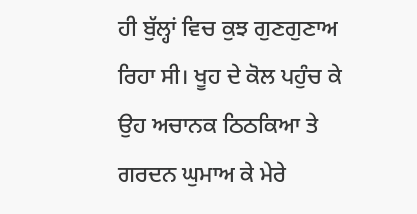ਹੀ ਬੁੱਲ੍ਹਾਂ ਵਿਚ ਕੁਝ ਗੁਣਗੁਣਾਅ ਰਿਹਾ ਸੀ। ਖੂਹ ਦੇ ਕੋਲ ਪਹੁੰਚ ਕੇ ਉਹ ਅਚਾਨਕ ਠਿਠਕਿਆ ਤੇ ਗਰਦਨ ਘੁਮਾਅ ਕੇ ਮੇਰੇ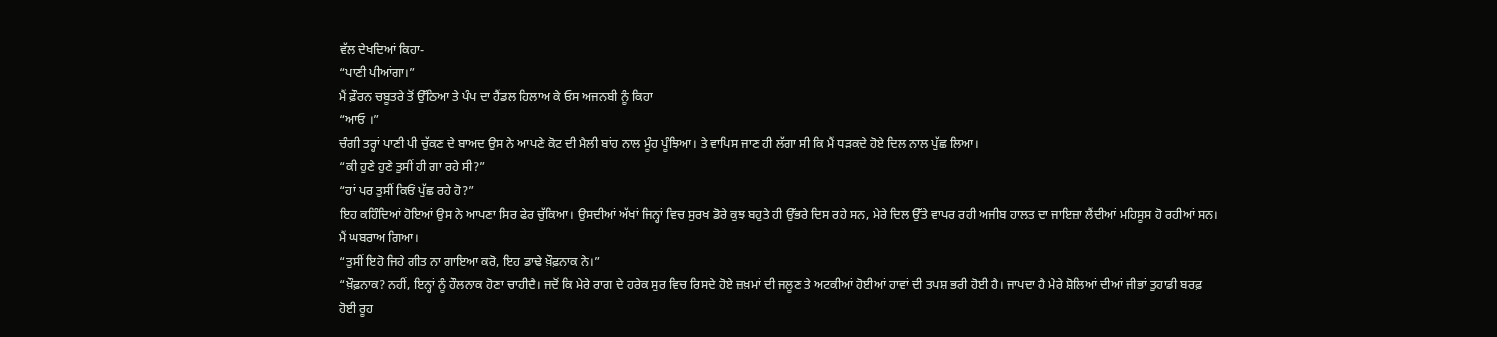ਵੱਲ ਦੇਖਦਿਆਂ ਕਿਹਾ-
“ਪਾਣੀ ਪੀਆਂਗਾ।”
ਮੈਂ ਫ਼ੌਰਨ ਚਬੂਤਰੇ ਤੋਂ ਉੱਠਿਆ ਤੇ ਪੰਪ ਦਾ ਹੈਂਡਲ ਹਿਲਾਅ ਕੇ ਓਸ ਅਜਨਬੀ ਨੂੰ ਕਿਹਾ
“ਆਓ ।”
ਚੰਗੀ ਤਰ੍ਹਾਂ ਪਾਣੀ ਪੀ ਚੁੱਕਣ ਦੇ ਬਾਅਦ ਉਸ ਨੇ ਆਪਣੇ ਕੋਟ ਦੀ ਮੈਲੀ ਬਾਂਹ ਨਾਲ ਮੂੰਹ ਪੂੰਝਿਆ। ਤੇ ਵਾਪਿਸ ਜਾਣ ਹੀ ਲੱਗਾ ਸੀ ਕਿ ਮੈਂ ਧੜਕਦੇ ਹੋਏ ਦਿਲ ਨਾਲ ਪੁੱਛ ਲਿਆ।
“ਕੀ ਹੁਣੇ ਹੁਣੇ ਤੁਸੀਂ ਹੀ ਗਾ ਰਹੇ ਸੀ?”
“ਹਾਂ ਪਰ ਤੁਸੀਂ ਕਿਓਂ ਪੁੱਛ ਰਹੇ ਹੋ?”
ਇਹ ਕਹਿੰਦਿਆਂ ਹੋਇਆਂ ਉਸ ਨੇ ਆਪਣਾ ਸਿਰ ਫੇਰ ਚੁੱਕਿਆ। ਉਸਦੀਆਂ ਅੱਖਾਂ ਜਿਨ੍ਹਾਂ ਵਿਚ ਸੁਰਖ ਡੋਰੇ ਕੁਝ ਬਹੁਤੇ ਹੀ ਉੱਭਰੇ ਦਿਸ ਰਹੇ ਸਨ, ਮੇਰੇ ਦਿਲ ਉੱਤੇ ਵਾਪਰ ਰਹੀ ਅਜੀਬ ਹਾਲਤ ਦਾ ਜਾਇਜ਼ਾ ਲੈਂਦੀਆਂ ਮਹਿਸੂਸ ਹੋ ਰਹੀਆਂ ਸਨ। ਮੈਂ ਘਬਰਾਅ ਗਿਆ।
“ਤੁਸੀਂ ਇਹੋ ਜਿਹੇ ਗੀਤ ਨਾ ਗਾਇਆ ਕਰੋ, ਇਹ ਡਾਢੇ ਖ਼ੌਫ਼ਨਾਕ ਨੇ।”
“ਖ਼ੌਫ਼ਨਾਕ? ਨਹੀਂ, ਇਨ੍ਹਾਂ ਨੂੰ ਹੌਲਨਾਕ ਹੋਣਾ ਚਾਹੀਦੈ। ਜਦੋਂ ਕਿ ਮੇਰੇ ਰਾਗ ਦੇ ਹਰੇਕ ਸੁਰ ਵਿਚ ਰਿਸਦੇ ਹੋਏ ਜ਼ਖ਼ਮਾਂ ਦੀ ਜਲੂਣ ਤੇ ਅਟਕੀਆਂ ਹੋਈਆਂ ਹਾਵਾਂ ਦੀ ਤਪਸ਼ ਭਰੀ ਹੋਈ ਹੈ। ਜਾਪਦਾ ਹੈ ਮੇਰੇ ਸ਼ੋਲਿਆਂ ਦੀਆਂ ਜੀਭਾਂ ਤੁਹਾਡੀ ਬਰਫ਼ ਹੋਈ ਰੂਹ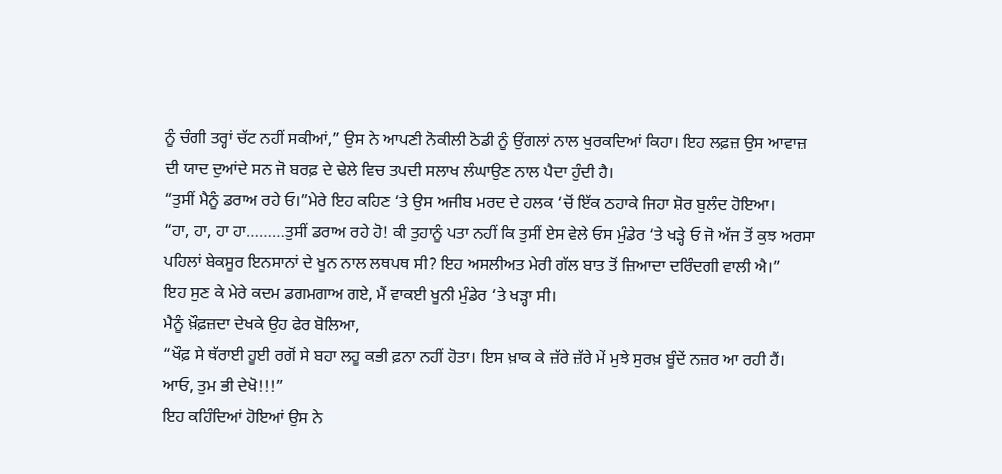ਨੂੰ ਚੰਗੀ ਤਰ੍ਹਾਂ ਚੱਟ ਨਹੀਂ ਸਕੀਆਂ,” ਉਸ ਨੇ ਆਪਣੀ ਨੋਕੀਲੀ ਠੋਡੀ ਨੂੰ ਉਂਗਲਾਂ ਨਾਲ ਖੁਰਕਦਿਆਂ ਕਿਹਾ। ਇਹ ਲਫ਼ਜ਼ ਉਸ ਆਵਾਜ਼ ਦੀ ਯਾਦ ਦੁਆਂਦੇ ਸਨ ਜੋ ਬਰਫ਼ ਦੇ ਢੇਲੇ ਵਿਚ ਤਪਦੀ ਸਲਾਖ ਲੰਘਾਉਣ ਨਾਲ ਪੈਦਾ ਹੁੰਦੀ ਹੈ।
“ਤੁਸੀਂ ਮੈਨੂੰ ਡਰਾਅ ਰਹੇ ਓ।”ਮੇਰੇ ਇਹ ਕਹਿਣ ‘ਤੇ ਉਸ ਅਜੀਬ ਮਰਦ ਦੇ ਹਲਕ ‘ਚੋਂ ਇੱਕ ਠਹਾਕੇ ਜਿਹਾ ਸ਼ੋਰ ਬੁਲੰਦ ਹੋਇਆ।
“ਹਾ, ਹਾ, ਹਾ ਹਾ………ਤੁਸੀਂ ਡਰਾਅ ਰਹੇ ਹੋ! ਕੀ ਤੁਹਾਨੂੰ ਪਤਾ ਨਹੀਂ ਕਿ ਤੁਸੀਂ ਏਸ ਵੇਲੇ ਓਸ ਮੁੰਡੇਰ ‘ਤੇ ਖੜ੍ਹੇ ਓ ਜੋ ਅੱਜ ਤੋਂ ਕੁਝ ਅਰਸਾ ਪਹਿਲਾਂ ਬੇਕਸੂਰ ਇਨਸਾਨਾਂ ਦੇ ਖੂਨ ਨਾਲ ਲਥਪਥ ਸੀ? ਇਹ ਅਸਲੀਅਤ ਮੇਰੀ ਗੱਲ ਬਾਤ ਤੋਂ ਜ਼ਿਆਦਾ ਦਰਿੰਦਗੀ ਵਾਲੀ ਐ।”
ਇਹ ਸੁਣ ਕੇ ਮੇਰੇ ਕਦਮ ਡਗਮਗਾਅ ਗਏ, ਮੈਂ ਵਾਕਈ ਖੂਨੀ ਮੁੰਡੇਰ ‘ਤੇ ਖੜ੍ਹਾ ਸੀ।
ਮੈਨੂੰ ਖ਼ੌਫ਼ਜ਼ਦਾ ਦੇਖਕੇ ਉਹ ਫੇਰ ਬੋਲਿਆ,
“ਖੌਫ਼ ਸੇ ਥੱਰਾਈ ਹੂਈ ਰਗੋਂ ਸੇ ਬਹਾ ਲਹੂ ਕਭੀ ਫ਼ਨਾ ਨਹੀਂ ਹੋਤਾ। ਇਸ ਖ਼ਾਕ ਕੇ ਜ਼ੱਰੇ ਜ਼ੱਰੇ ਮੇਂ ਮੁਝੇ ਸੁਰਖ਼ ਬੂੰਦੇਂ ਨਜ਼ਰ ਆ ਰਹੀ ਹੈਂ।
ਆਓ, ਤੁਮ ਭੀ ਦੇਖੋ!!!”
ਇਹ ਕਹਿੰਦਿਆਂ ਹੋਇਆਂ ਉਸ ਨੇ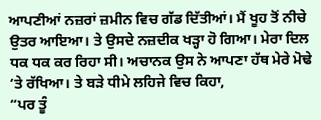ਆਪਣੀਆਂ ਨਜ਼ਰਾਂ ਜ਼ਮੀਨ ਵਿਚ ਗੱਡ ਦਿੱਤੀਆਂ। ਮੈਂ ਖੂਹ ਤੋਂ ਨੀਚੇ ਉਤਰ ਆਇਆ। ਤੇ ਉਸਦੇ ਨਜ਼ਦੀਕ ਖੜ੍ਹਾ ਹੋ ਗਿਆ। ਮੇਰਾ ਦਿਲ ਧਕ ਧਕ ਕਰ ਰਿਹਾ ਸੀ। ਅਚਾਨਕ ਉਸ ਨੇ ਆਪਣਾ ਹੱਥ ਮੇਰੇ ਮੋਢੇ ‘ਤੇ ਰੱਖਿਆ। ਤੇ ਬੜੇ ਧੀਮੇ ਲਹਿਜੇ ਵਿਚ ਕਿਹਾ,
“ਪਰ ਤੂੰ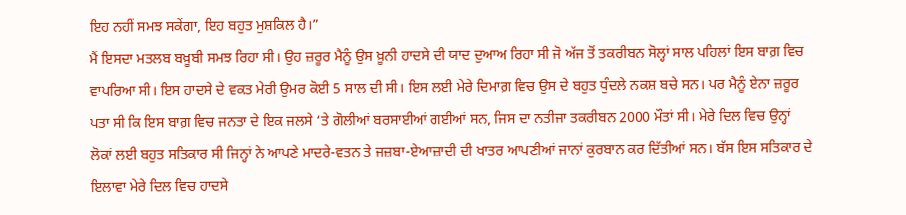ਇਹ ਨਹੀਂ ਸਮਝ ਸਕੇਂਗਾ, ਇਹ ਬਹੁਤ ਮੁਸ਼ਕਿਲ ਹੈ।”
ਮੈਂ ਇਸਦਾ ਮਤਲਬ ਬਖ਼ੂਬੀ ਸਮਝ ਰਿਹਾ ਸੀ। ਉਹ ਜ਼ਰੂਰ ਮੈਨੂੰ ਉਸ ਖ਼ੂਨੀ ਹਾਦਸੇ ਦੀ ਯਾਦ ਦੁਆਅ ਰਿਹਾ ਸੀ ਜੋ ਅੱਜ ਤੋਂ ਤਕਰੀਬਨ ਸੋਲ੍ਹਾਂ ਸਾਲ ਪਹਿਲਾਂ ਇਸ ਬਾਗ਼ ਵਿਚ ਵਾਪਰਿਆ ਸੀ। ਇਸ ਹਾਦਸੇ ਦੇ ਵਕਤ ਮੇਰੀ ਉਮਰ ਕੋਈ 5 ਸਾਲ ਦੀ ਸੀ। ਇਸ ਲਈ ਮੇਰੇ ਦਿਮਾਗ਼ ਵਿਚ ਉਸ ਦੇ ਬਹੁਤ ਧੁੰਦਲੇ ਨਕਸ਼ ਬਚੇ ਸਨ। ਪਰ ਮੈਨੂੰ ਏਨਾ ਜ਼ਰੂਰ ਪਤਾ ਸੀ ਕਿ ਇਸ ਬਾਗ਼ ਵਿਚ ਜਨਤਾ ਦੇ ਇਕ ਜਲਸੇ ‘ਤੇ ਗੋਲੀਆਂ ਬਰਸਾਈਆਂ ਗਈਆਂ ਸਨ, ਜਿਸ ਦਾ ਨਤੀਜਾ ਤਕਰੀਬਨ 2000 ਮੌਤਾਂ ਸੀ। ਮੇਰੇ ਦਿਲ ਵਿਚ ਉਨ੍ਹਾਂ ਲੋਕਾਂ ਲਈ ਬਹੁਤ ਸਤਿਕਾਰ ਸੀ ਜਿਨ੍ਹਾਂ ਨੇ ਆਪਣੇ ਮਾਦਰੇ-ਵਤਨ ਤੇ ਜਜ਼ਬਾ-ਏਆਜ਼ਾਦੀ ਦੀ ਖਾਤਰ ਆਪਣੀਆਂ ਜਾਨਾਂ ਕੁਰਬਾਨ ਕਰ ਦਿੱਤੀਆਂ ਸਨ। ਬੱਸ ਇਸ ਸਤਿਕਾਰ ਦੇ ਇਲਾਵਾ ਮੇਰੇ ਦਿਲ ਵਿਚ ਹਾਦਸੇ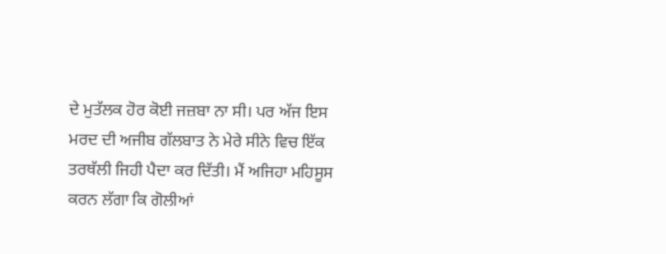ਦੇ ਮੁਤੱਲਕ ਹੋਰ ਕੋਈ ਜਜ਼ਬਾ ਨਾ ਸੀ। ਪਰ ਅੱਜ ਇਸ ਮਰਦ ਦੀ ਅਜੀਬ ਗੱਲਬਾਤ ਨੇ ਮੇਰੇ ਸੀਨੇ ਵਿਚ ਇੱਕ ਤਰਥੱਲੀ ਜਿਹੀ ਪੈਦਾ ਕਰ ਦਿੱਤੀ। ਮੈਂ ਅਜਿਹਾ ਮਹਿਸੂਸ ਕਰਨ ਲੱਗਾ ਕਿ ਗੋਲੀਆਂ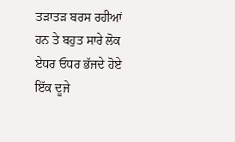ਤੜਾਤੜ ਬਰਸ ਰਹੀਆਂ ਹਨ ਤੇ ਬਹੁਤ ਸਾਰੇ ਲੋਕ ਏਧਰ ਓਧਰ ਭੱਜਦੇ ਹੋਏ ਇੱਕ ਦੂਜੇ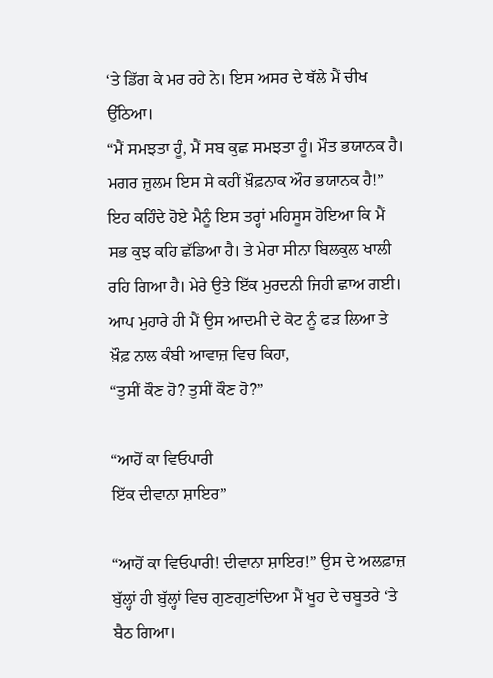‘ਤੇ ਡਿੱਗ ਕੇ ਮਰ ਰਹੇ ਨੇ। ਇਸ ਅਸਰ ਦੇ ਥੱਲੇ ਮੈਂ ਚੀਖ ਉੱਠਿਆ।
“ਮੈਂ ਸਮਝਤਾ ਹੂੰ, ਮੈਂ ਸਬ ਕੁਛ ਸਮਝਤਾ ਹੂੰ। ਮੌਤ ਭਯਾਨਕ ਹੈ। ਮਗਰ ਜ਼ੁਲਮ ਇਸ ਸੇ ਕਹੀਂ ਖ਼ੌਫ਼ਨਾਕ ਔਰ ਭਯਾਨਕ ਹੈ!”
ਇਹ ਕਹਿੰਦੇ ਹੋਏ ਮੈਨੂੰ ਇਸ ਤਰ੍ਹਾਂ ਮਹਿਸੂਸ ਹੋਇਆ ਕਿ ਮੈਂ ਸਭ ਕੁਝ ਕਹਿ ਛੱਡਿਆ ਹੈ। ਤੇ ਮੇਰਾ ਸੀਨਾ ਬਿਲਕੁਲ ਖਾਲੀ ਰਹਿ ਗਿਆ ਹੈ। ਮੇਰੇ ਉਤੇ ਇੱਕ ਮੁਰਦਨੀ ਜਿਹੀ ਛਾਅ ਗਈ। ਆਪ ਮੁਹਾਰੇ ਹੀ ਮੈਂ ਉਸ ਆਦਮੀ ਦੇ ਕੋਟ ਨੂੰ ਫੜ ਲਿਆ ਤੇ ਖ਼ੌਫ਼ ਨਾਲ ਕੰਬੀ ਆਵਾਜ਼ ਵਿਚ ਕਿਹਾ,
“ਤੁਸੀਂ ਕੌਣ ਹੋ? ਤੁਸੀਂ ਕੌਣ ਹੋ?”

“ਆਹੋਂ ਕਾ ਵਿਓਪਾਰੀ
ਇੱਕ ਦੀਵਾਨਾ ਸ਼ਾਇਰ”

“ਆਹੋਂ ਕਾ ਵਿਓਪਾਰੀ! ਦੀਵਾਨਾ ਸ਼ਾਇਰ!” ਉਸ ਦੇ ਅਲਫ਼ਾਜ਼ ਬੁੱਲ੍ਹਾਂ ਹੀ ਬੁੱਲ੍ਹਾਂ ਵਿਚ ਗੁਣਗੁਣਾਂਦਿਆ ਮੈਂ ਖੂਹ ਦੇ ਚਬੂਤਰੇ ‘ਤੇ ਬੈਠ ਗਿਆ।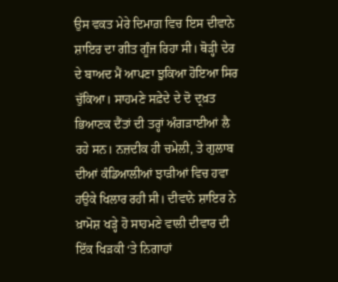ਉਸ ਵਕਤ ਮੇਰੇ ਦਿਮਾਗ਼ ਵਿਚ ਇਸ ਦੀਵਾਨੇ ਸ਼ਾਇਰ ਦਾ ਗੀਤ ਗੂੰਜ ਰਿਹਾ ਸੀ। ਥੋੜ੍ਹੀ ਦੇਰ ਦੇ ਬਾਅਦ ਮੈਂ ਆਪਣਾ ਝੁਕਿਆ ਹੋਇਆ ਸਿਰ ਚੁੱਕਿਆ। ਸਾਹਮਣੇ ਸਫ਼ੇਦੇ ਦੇ ਦੋ ਦ੍ਰਖ਼ਤ ਭਿਆਣਕ ਦੈਂਤਾਂ ਦੀ ਤਰ੍ਹਾਂ ਅੰਗੜਾਈਆਂ ਲੈ ਰਹੇ ਸਨ। ਨਜ਼ਦੀਕ ਹੀ ਚਮੇਲੀ, ਤੇ ਗੁਲਾਬ ਦੀਆਂ ਕੰਡਿਆਲੀਆਂ ਝਾੜੀਆਂ ਵਿਚ ਹਵਾ ਹਉਕੇ ਖਿਲਾਰ ਰਹੀ ਸੀ। ਦੀਵਾਨੇ ਸ਼ਾਇਰ ਨੇ ਖ਼ਾਮੋਸ਼ ਖੜ੍ਹੇ ਹੋ ਸਾਹਮਣੇ ਵਾਲੀ ਦੀਵਾਰ ਦੀ ਇੱਕ ਖਿੜਕੀ ‘ਤੇ ਨਿਗਾਹਾਂ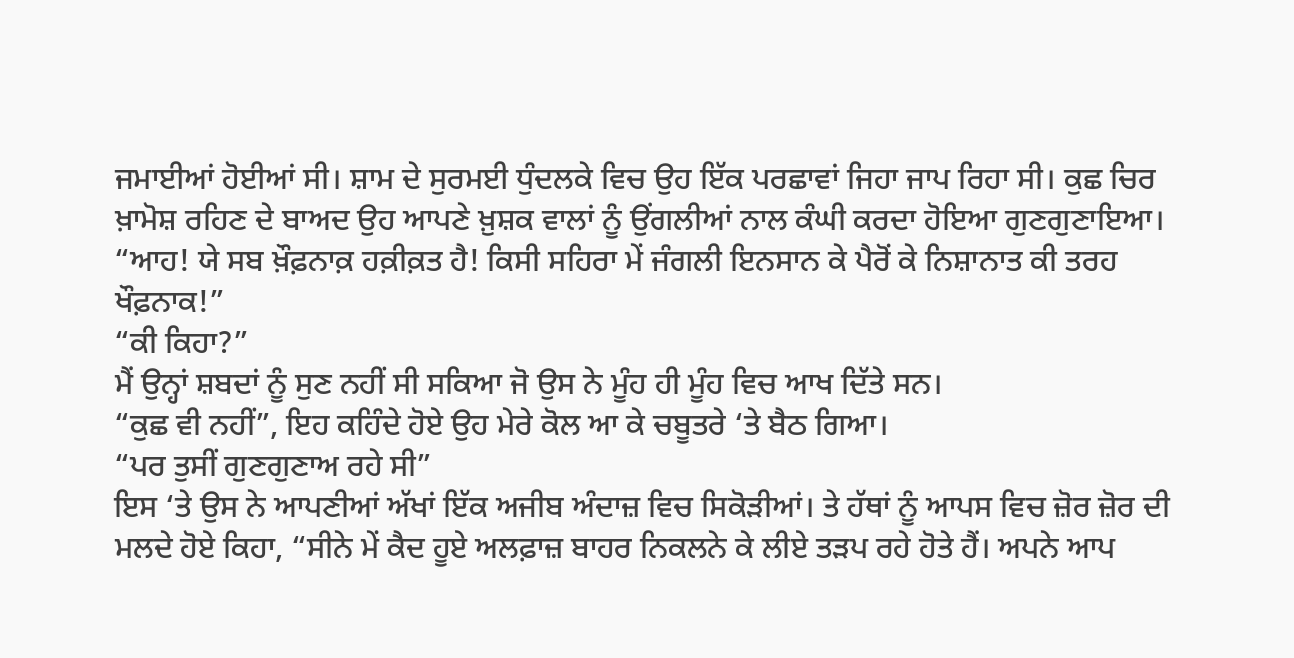ਜਮਾਈਆਂ ਹੋਈਆਂ ਸੀ। ਸ਼ਾਮ ਦੇ ਸੁਰਮਈ ਧੁੰਦਲਕੇ ਵਿਚ ਉਹ ਇੱਕ ਪਰਛਾਵਾਂ ਜਿਹਾ ਜਾਪ ਰਿਹਾ ਸੀ। ਕੁਛ ਚਿਰ ਖ਼ਾਮੋਸ਼ ਰਹਿਣ ਦੇ ਬਾਅਦ ਉਹ ਆਪਣੇ ਖ਼ੁਸ਼ਕ ਵਾਲਾਂ ਨੂੰ ਉਂਗਲੀਆਂ ਨਾਲ ਕੰਘੀ ਕਰਦਾ ਹੋਇਆ ਗੁਣਗੁਣਾਇਆ।
“ਆਹ! ਯੇ ਸਬ ਖ਼ੌਫ਼ਨਾਕ਼ ਹਕ਼ੀਕ਼ਤ ਹੈ! ਕਿਸੀ ਸਹਿਰਾ ਮੇਂ ਜੰਗਲੀ ਇਨਸਾਨ ਕੇ ਪੈਰੋਂ ਕੇ ਨਿਸ਼ਾਨਾਤ ਕੀ ਤਰਹ ਖੌਫ਼ਨਾਕ!”
“ਕੀ ਕਿਹਾ?”
ਮੈਂ ਉਨ੍ਹਾਂ ਸ਼ਬਦਾਂ ਨੂੰ ਸੁਣ ਨਹੀਂ ਸੀ ਸਕਿਆ ਜੋ ਉਸ ਨੇ ਮੂੰਹ ਹੀ ਮੂੰਹ ਵਿਚ ਆਖ ਦਿੱਤੇ ਸਨ।
“ਕੁਛ ਵੀ ਨਹੀਂ”, ਇਹ ਕਹਿੰਦੇ ਹੋਏ ਉਹ ਮੇਰੇ ਕੋਲ ਆ ਕੇ ਚਬੂਤਰੇ ‘ਤੇ ਬੈਠ ਗਿਆ।
“ਪਰ ਤੁਸੀਂ ਗੁਣਗੁਣਾਅ ਰਹੇ ਸੀ”
ਇਸ ‘ਤੇ ਉਸ ਨੇ ਆਪਣੀਆਂ ਅੱਖਾਂ ਇੱਕ ਅਜੀਬ ਅੰਦਾਜ਼ ਵਿਚ ਸਿਕੋੜੀਆਂ। ਤੇ ਹੱਥਾਂ ਨੂੰ ਆਪਸ ਵਿਚ ਜ਼ੋਰ ਜ਼ੋਰ ਦੀ ਮਲਦੇ ਹੋਏ ਕਿਹਾ, “ਸੀਨੇ ਮੇਂ ਕੈਦ ਹੂਏ ਅਲਫ਼ਾਜ਼ ਬਾਹਰ ਨਿਕਲਨੇ ਕੇ ਲੀਏ ਤੜਪ ਰਹੇ ਹੋਤੇ ਹੈਂ। ਅਪਨੇ ਆਪ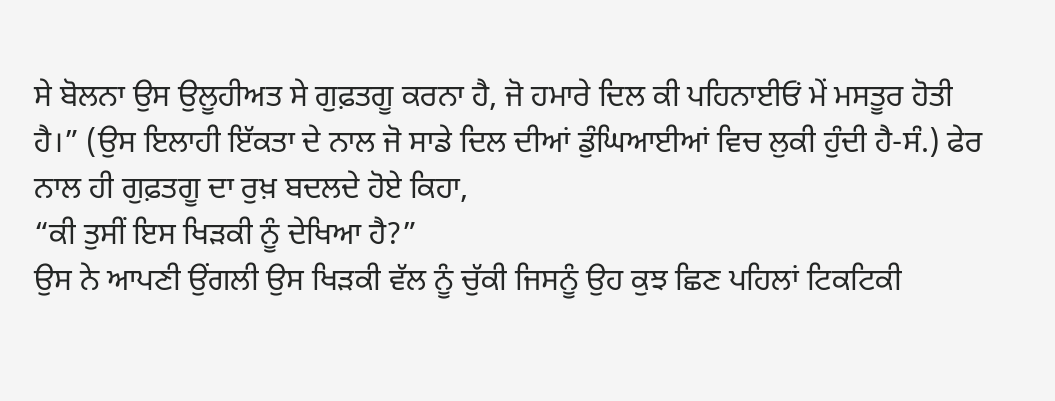ਸੇ ਬੋਲਨਾ ਉਸ ਉਲੂਹੀਅਤ ਸੇ ਗੁਫ਼ਤਗੂ ਕਰਨਾ ਹੈ, ਜੋ ਹਮਾਰੇ ਦਿਲ ਕੀ ਪਹਿਨਾਈਓਂ ਮੇਂ ਮਸਤੂਰ ਹੋਤੀ ਹੈ।” (ਉਸ ਇਲਾਹੀ ਇੱਕਤਾ ਦੇ ਨਾਲ ਜੋ ਸਾਡੇ ਦਿਲ ਦੀਆਂ ਡੁੰਘਿਆਈਆਂ ਵਿਚ ਲੁਕੀ ਹੁੰਦੀ ਹੈ-ਸੰ.) ਫੇਰ ਨਾਲ ਹੀ ਗੁਫ਼ਤਗੂ ਦਾ ਰੁਖ਼ ਬਦਲਦੇ ਹੋਏ ਕਿਹਾ,
“ਕੀ ਤੁਸੀਂ ਇਸ ਖਿੜਕੀ ਨੂੰ ਦੇਖਿਆ ਹੈ?”
ਉਸ ਨੇ ਆਪਣੀ ਉਂਗਲੀ ਉਸ ਖਿੜਕੀ ਵੱਲ ਨੂੰ ਚੁੱਕੀ ਜਿਸਨੂੰ ਉਹ ਕੁਝ ਛਿਣ ਪਹਿਲਾਂ ਟਿਕਟਿਕੀ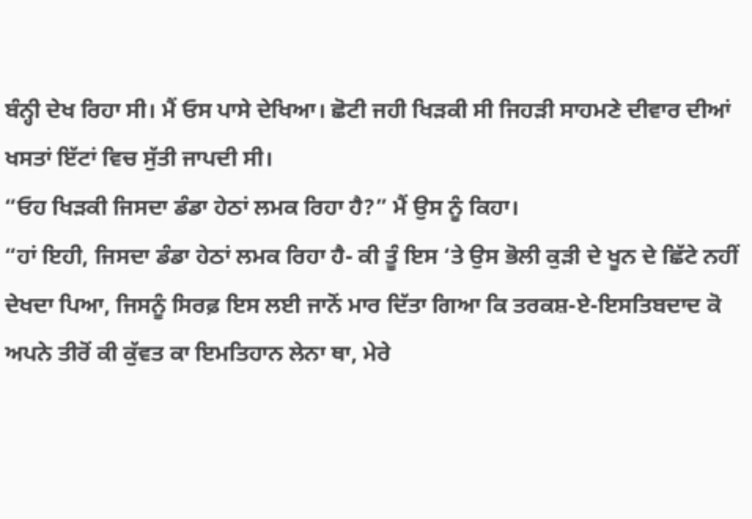ਬੰਨ੍ਹੀ ਦੇਖ ਰਿਹਾ ਸੀ। ਮੈਂ ਓਸ ਪਾਸੇ ਦੇਖਿਆ। ਛੋਟੀ ਜਹੀ ਖਿੜਕੀ ਸੀ ਜਿਹੜੀ ਸਾਹਮਣੇ ਦੀਵਾਰ ਦੀਆਂ ਖਸਤਾਂ ਇੱਟਾਂ ਵਿਚ ਸੁੱਤੀ ਜਾਪਦੀ ਸੀ।
“ਓਹ ਖਿੜਕੀ ਜਿਸਦਾ ਡੰਡਾ ਹੇਠਾਂ ਲਮਕ ਰਿਹਾ ਹੈ?” ਮੈਂ ਉਸ ਨੂੰ ਕਿਹਾ।
“ਹਾਂ ਇਹੀ, ਜਿਸਦਾ ਡੰਡਾ ਹੇਠਾਂ ਲਮਕ ਰਿਹਾ ਹੈ- ਕੀ ਤੂੰ ਇਸ ‘ਤੇ ਉਸ ਭੋਲੀ ਕੁੜੀ ਦੇ ਖੂਨ ਦੇ ਛਿੱਟੇ ਨਹੀਂ ਦੇਖਦਾ ਪਿਆ, ਜਿਸਨੂੰ ਸਿਰਫ਼ ਇਸ ਲਈ ਜਾਨੋਂ ਮਾਰ ਦਿੱਤਾ ਗਿਆ ਕਿ ਤਰਕਸ਼-ਏ-ਇਸਤਿਬਦਾਦ ਕੋ ਅਪਨੇ ਤੀਰੋਂ ਕੀ ਕੁੱਵਤ ਕਾ ਇਮਤਿਹਾਨ ਲੇਨਾ ਥਾ, ਮੇਰੇ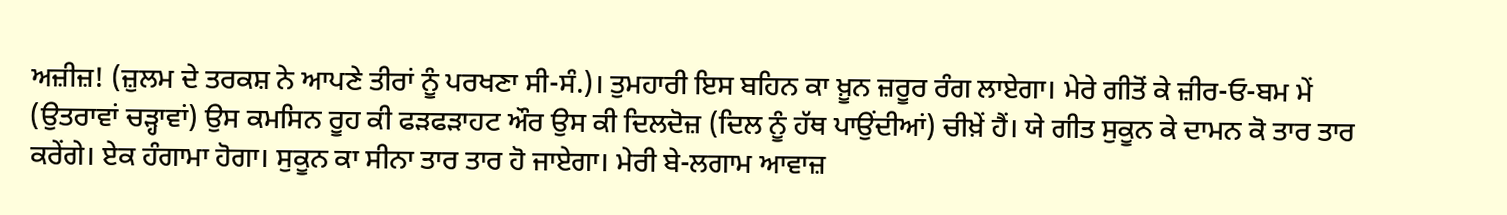ਅਜ਼ੀਜ਼! (ਜ਼ੁਲਮ ਦੇ ਤਰਕਸ਼ ਨੇ ਆਪਣੇ ਤੀਰਾਂ ਨੂੰ ਪਰਖਣਾ ਸੀ-ਸੰ.)। ਤੁਮਹਾਰੀ ਇਸ ਬਹਿਨ ਕਾ ਖ਼ੂਨ ਜ਼ਰੂਰ ਰੰਗ ਲਾਏਗਾ। ਮੇਰੇ ਗੀਤੋਂ ਕੇ ਜ਼ੀਰ-ਓ-ਬਮ ਮੇਂ (ਉਤਰਾਵਾਂ ਚੜ੍ਹਾਵਾਂ) ਉਸ ਕਮਸਿਨ ਰੂਹ ਕੀ ਫੜਫੜਾਹਟ ਔਰ ਉਸ ਕੀ ਦਿਲਦੋਜ਼ (ਦਿਲ ਨੂੰ ਹੱਥ ਪਾਉਂਦੀਆਂ) ਚੀਖ਼ੇਂ ਹੈਂ। ਯੇ ਗੀਤ ਸੁਕੂਨ ਕੇ ਦਾਮਨ ਕੋ ਤਾਰ ਤਾਰ ਕਰੇਂਗੇ। ਏਕ ਹੰਗਾਮਾ ਹੋਗਾ। ਸੁਕੂਨ ਕਾ ਸੀਨਾ ਤਾਰ ਤਾਰ ਹੋ ਜਾਏਗਾ। ਮੇਰੀ ਬੇ-ਲਗਾਮ ਆਵਾਜ਼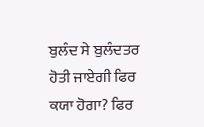ਬੁਲੰਦ ਸੇ ਬੁਲੰਦਤਰ ਹੋਤੀ ਜਾਏਗੀ ਫਿਰ ਕਯਾ ਹੋਗਾ? ਫਿਰ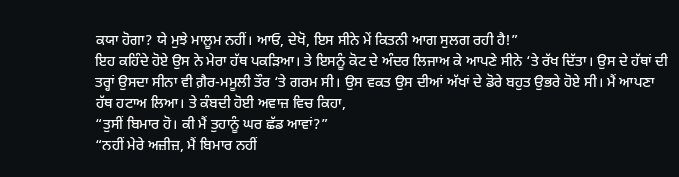ਕਯਾ ਹੋਗਾ? ਯੇ ਮੁਝੇ ਮਾਲੂਮ ਨਹੀਂ। ਆਓ, ਦੇਖੋ, ਇਸ ਸੀਨੇ ਮੇਂ ਕਿਤਨੀ ਆਗ ਸੁਲਗ ਰਹੀ ਹੈ!”
ਇਹ ਕਹਿੰਦੇ ਹੋਏ ਉਸ ਨੇ ਮੇਰਾ ਹੱਥ ਪਕੜਿਆ। ਤੇ ਇਸਨੂੰ ਕੋਟ ਦੇ ਅੰਦਰ ਲਿਜਾਅ ਕੇ ਆਪਣੇ ਸੀਨੇ ‘ਤੇ ਰੱਖ ਦਿੱਤਾ। ਉਸ ਦੇ ਹੱਥਾਂ ਦੀ ਤਰ੍ਹਾਂ ਉਸਦਾ ਸੀਨਾ ਵੀ ਗ਼ੈਰ-ਮਮੂਲੀ ਤੌਰ ‘ਤੇ ਗਰਮ ਸੀ। ਉਸ ਵਕਤ ਉਸ ਦੀਆਂ ਅੱਖਾਂ ਦੇ ਡੋਰੇ ਬਹੁਤ ਉਭਰੇ ਹੋਏ ਸੀ। ਮੈਂ ਆਪਣਾ ਹੱਥ ਹਟਾਅ ਲਿਆ। ਤੇ ਕੰਬਦੀ ਹੋਈ ਅਵਾਜ਼ ਵਿਚ ਕਿਹਾ,
“ਤੁਸੀਂ ਬਿਮਾਰ ਹੋ। ਕੀ ਮੈਂ ਤੁਹਾਨੂੰ ਘਰ ਛੱਡ ਆਵਾਂ?”
“ਨਹੀਂ ਮੇਰੇ ਅਜ਼ੀਜ਼, ਮੈਂ ਬਿਮਾਰ ਨਹੀਂ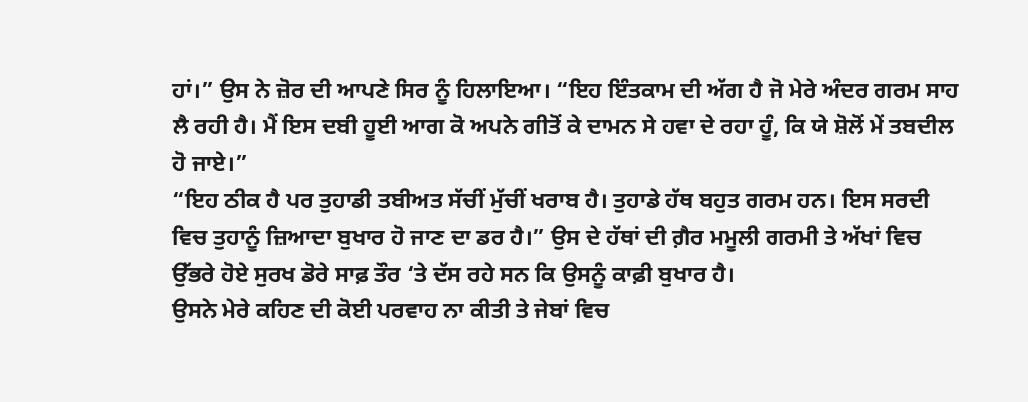ਹਾਂ।” ਉਸ ਨੇ ਜ਼ੋਰ ਦੀ ਆਪਣੇ ਸਿਰ ਨੂੰ ਹਿਲਾਇਆ। “ਇਹ ਇੰਤਕਾਮ ਦੀ ਅੱਗ ਹੈ ਜੋ ਮੇਰੇ ਅੰਦਰ ਗਰਮ ਸਾਹ ਲੈ ਰਹੀ ਹੈ। ਮੈਂ ਇਸ ਦਬੀ ਹੂਈ ਆਗ ਕੋ ਅਪਨੇ ਗੀਤੋਂ ਕੇ ਦਾਮਨ ਸੇ ਹਵਾ ਦੇ ਰਹਾ ਹੂੰ, ਕਿ ਯੇ ਸ਼ੋਲੋਂ ਮੇਂ ਤਬਦੀਲ ਹੋ ਜਾਏ।”
“ਇਹ ਠੀਕ ਹੈ ਪਰ ਤੁਹਾਡੀ ਤਬੀਅਤ ਸੱਚੀਂ ਮੁੱਚੀਂ ਖਰਾਬ ਹੈ। ਤੁਹਾਡੇ ਹੱਥ ਬਹੁਤ ਗਰਮ ਹਨ। ਇਸ ਸਰਦੀ ਵਿਚ ਤੁਹਾਨੂੰ ਜ਼ਿਆਦਾ ਬੁਖਾਰ ਹੋ ਜਾਣ ਦਾ ਡਰ ਹੈ।” ਉਸ ਦੇ ਹੱਥਾਂ ਦੀ ਗ਼ੈਰ ਮਮੂਲੀ ਗਰਮੀ ਤੇ ਅੱਖਾਂ ਵਿਚ ਉੱਭਰੇ ਹੋਏ ਸੁਰਖ ਡੋਰੇ ਸਾਫ਼ ਤੌਰ ‘ਤੇ ਦੱਸ ਰਹੇ ਸਨ ਕਿ ਉਸਨੂੰ ਕਾਫ਼ੀ ਬੁਖਾਰ ਹੈ।
ਉਸਨੇ ਮੇਰੇ ਕਹਿਣ ਦੀ ਕੋਈ ਪਰਵਾਹ ਨਾ ਕੀਤੀ ਤੇ ਜੇਬਾਂ ਵਿਚ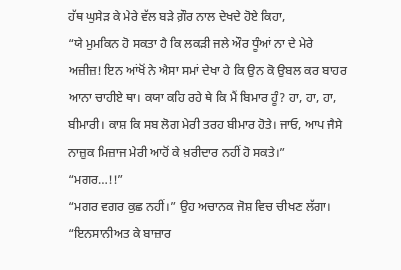ਹੱਥ ਘੁਸੇੜ ਕੇ ਮੇਰੇ ਵੱਲ ਬੜੇ ਗ਼ੌਰ ਨਾਲ ਦੇਖਦੇ ਹੋਏ ਕਿਹਾ,
“ਯੇ ਮੁਮਕਿਨ ਹੋ ਸਕਤਾ ਹੈ ਕਿ ਲਕੜੀ ਜਲੇ ਔਰ ਧੂੰਆਂ ਨਾ ਦੇ ਮੇਰੇ ਅਜ਼ੀਜ਼! ਇਨ ਆਂਖੋਂ ਨੇ ਐਸਾ ਸਮਾਂ ਦੇਖਾ ਹੇ ਕਿ ਉਨ ਕੋ ਉਬਲ ਕਰ ਬਾਹਰ ਆਨਾ ਚਾਹੀਏ ਥਾ। ਕਯਾ ਕਹਿ ਰਹੇ ਥੇ ਕਿ ਮੈਂ ਬਿਮਾਰ ਹੂੰ? ਹਾ, ਹਾ, ਹਾ, ਬੀਮਾਰੀ। ਕਾਸ਼ ਕਿ ਸਬ ਲੋਗ ਮੇਰੀ ਤਰਹ ਬੀਮਾਰ ਹੋਤੇ। ਜਾਓ, ਆਪ ਜੈਸੇ ਨਾਜ਼ੁਕ ਮਿਜ਼ਾਜ ਮੇਰੀ ਆਹੋਂ ਕੇ ਖ਼ਰੀਦਾਰ ਨਹੀਂ ਹੋ ਸਕਤੇ।”
“ਮਗਰ…!!”
“ਮਗਰ ਵਗਰ ਕੁਛ ਨਹੀਂ।” ਉਹ ਅਚਾਨਕ ਜੋਸ਼ ਵਿਚ ਚੀਖਣ ਲੱਗਾ। “ਇਨਸਾਨੀਅਤ ਕੇ ਬਾਜ਼ਾਰ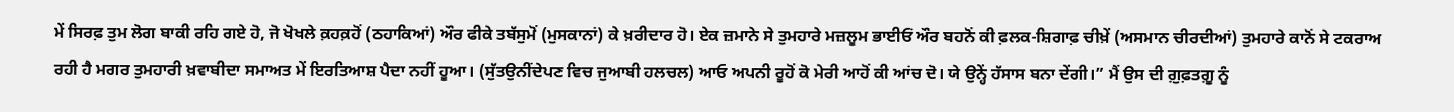ਮੇਂ ਸਿਰਫ਼ ਤੁਮ ਲੋਗ ਬਾਕੀ ਰਹਿ ਗਏ ਹੋ, ਜੋ ਖੋਖਲੇ ਕ਼ਹਕ਼ਹੋਂ (ਠਹਾਕਿਆਂ) ਔਰ ਫੀਕੇ ਤਬੱਸੁਮੋਂ (ਮੁਸਕਾਨਾਂ) ਕੇ ਖ਼ਰੀਦਾਰ ਹੋ। ਏਕ ਜ਼ਮਾਨੇ ਸੇ ਤੁਮਹਾਰੇ ਮਜ਼ਲੂਮ ਭਾਈਓਂ ਔਰ ਬਹਨੋਂ ਕੀ ਫ਼ਲਕ-ਸ਼ਿਗਾਫ਼ ਚੀਖ਼ੇਂ (ਅਸਮਾਨ ਚੀਰਦੀਆਂ) ਤੁਮਹਾਰੇ ਕਾਨੋਂ ਸੇ ਟਕਰਾਅ ਰਹੀ ਹੈ ਮਗਰ ਤੁਮਹਾਰੀ ਖ਼ਵਾਬੀਦਾ ਸਮਾਅਤ ਮੇਂ ਇਰਤਿਆਸ਼ ਪੈਦਾ ਨਹੀਂ ਹੂਆ। (ਸੁੱਤਉਨੀਂਦੇਪਣ ਵਿਚ ਜੁਆਬੀ ਹਲਚਲ) ਆਓ ਅਪਨੀ ਰੂਹੋਂ ਕੋ ਮੇਰੀ ਆਹੋਂ ਕੀ ਆਂਚ ਦੋ। ਯੇ ਉਨ੍ਹੇਂ ਹੱਸਾਸ ਬਨਾ ਦੇਂਗੀ।” ਮੈਂ ਉਸ ਦੀ ਗ਼ੁਫ਼ਤਗ਼ੂ ਨੂੰ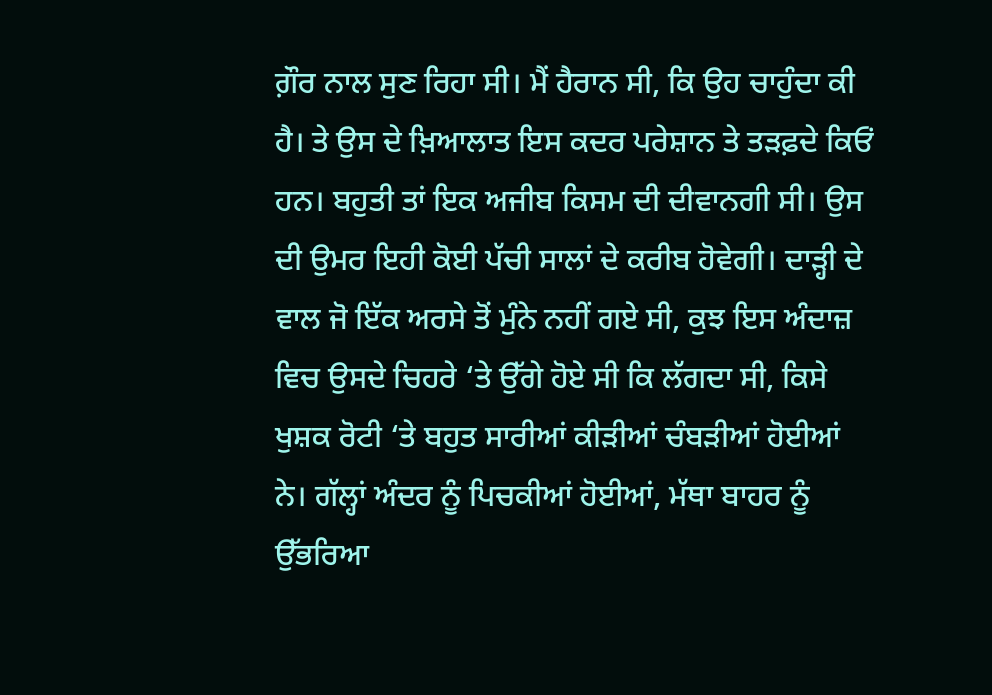ਗ਼ੌਰ ਨਾਲ ਸੁਣ ਰਿਹਾ ਸੀ। ਮੈਂ ਹੈਰਾਨ ਸੀ, ਕਿ ਉਹ ਚਾਹੁੰਦਾ ਕੀ ਹੈ। ਤੇ ਉਸ ਦੇ ਖ਼ਿਆਲਾਤ ਇਸ ਕਦਰ ਪਰੇਸ਼ਾਨ ਤੇ ਤੜਫ਼ਦੇ ਕਿਓਂ ਹਨ। ਬਹੁਤੀ ਤਾਂ ਇਕ ਅਜੀਬ ਕਿਸਮ ਦੀ ਦੀਵਾਨਗੀ ਸੀ। ਉਸ ਦੀ ਉਮਰ ਇਹੀ ਕੋਈ ਪੱਚੀ ਸਾਲਾਂ ਦੇ ਕਰੀਬ ਹੋਵੇਗੀ। ਦਾੜ੍ਹੀ ਦੇ ਵਾਲ ਜੋ ਇੱਕ ਅਰਸੇ ਤੋਂ ਮੁੰਨੇ ਨਹੀਂ ਗਏ ਸੀ, ਕੁਝ ਇਸ ਅੰਦਾਜ਼ ਵਿਚ ਉਸਦੇ ਚਿਹਰੇ ‘ਤੇ ਉੱਗੇ ਹੋਏ ਸੀ ਕਿ ਲੱਗਦਾ ਸੀ, ਕਿਸੇ ਖੁਸ਼ਕ ਰੋਟੀ ‘ਤੇ ਬਹੁਤ ਸਾਰੀਆਂ ਕੀੜੀਆਂ ਚੰਬੜੀਆਂ ਹੋਈਆਂ ਨੇ। ਗੱਲ੍ਹਾਂ ਅੰਦਰ ਨੂੰ ਪਿਚਕੀਆਂ ਹੋਈਆਂ, ਮੱਥਾ ਬਾਹਰ ਨੂੰ ਉੱਭਰਿਆ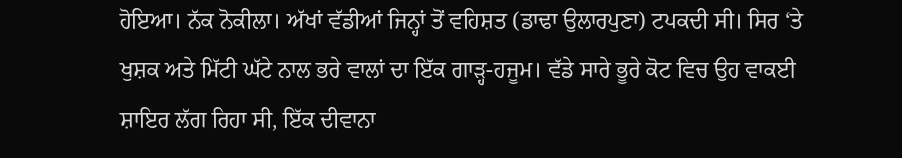ਹੋਇਆ। ਨੱਕ ਨੋਕੀਲਾ। ਅੱਖਾਂ ਵੱਡੀਆਂ ਜਿਨ੍ਹਾਂ ਤੋਂ ਵਹਿਸ਼ਤ (ਡਾਢਾ ਉਲਾਰਪੁਣਾ) ਟਪਕਦੀ ਸੀ। ਸਿਰ ‘ਤੇ ਖੁਸ਼ਕ ਅਤੇ ਮਿੱਟੀ ਘੱਟੇ ਨਾਲ ਭਰੇ ਵਾਲਾਂ ਦਾ ਇੱਕ ਗਾੜ੍ਹ-ਹਜੂਮ। ਵੱਡੇ ਸਾਰੇ ਭੂਰੇ ਕੋਟ ਵਿਚ ਉਹ ਵਾਕਈ ਸ਼ਾਇਰ ਲੱਗ ਰਿਹਾ ਸੀ, ਇੱਕ ਦੀਵਾਨਾ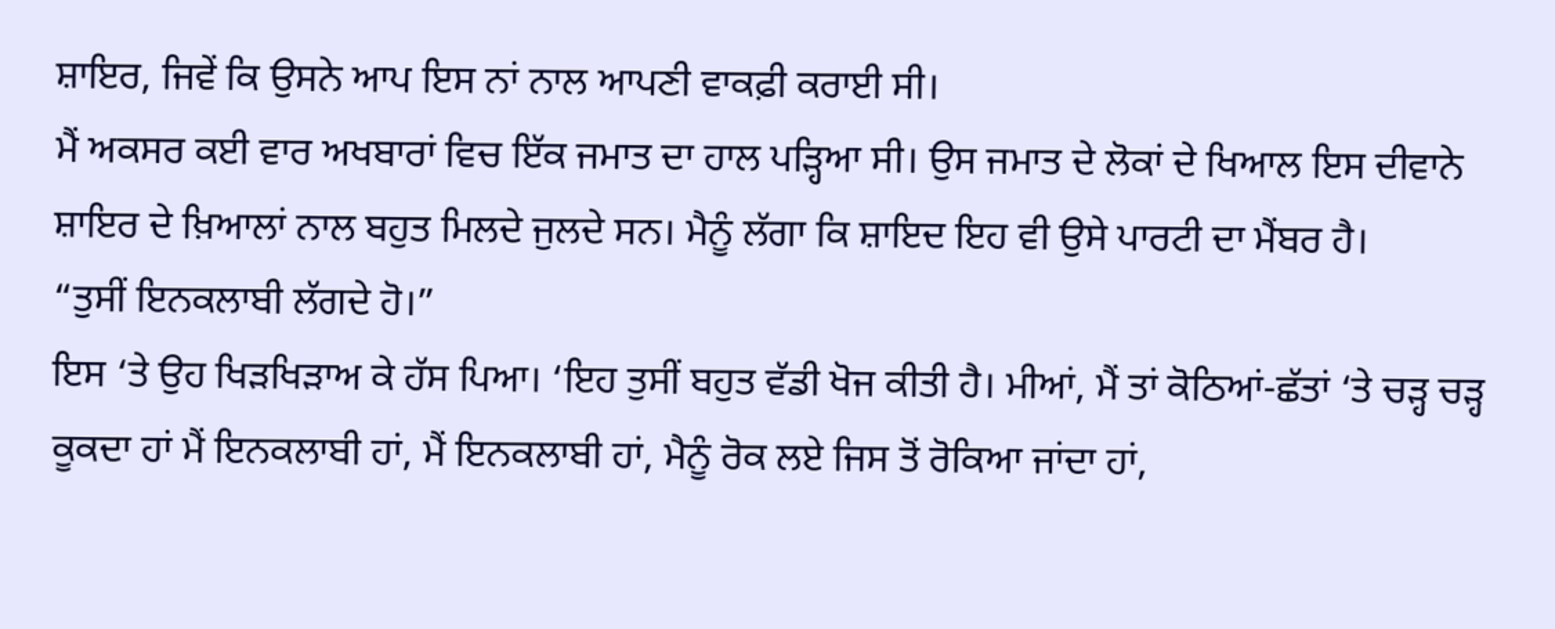ਸ਼ਾਇਰ, ਜਿਵੇਂ ਕਿ ਉਸਨੇ ਆਪ ਇਸ ਨਾਂ ਨਾਲ ਆਪਣੀ ਵਾਕਫ਼ੀ ਕਰਾਈ ਸੀ।
ਮੈਂ ਅਕਸਰ ਕਈ ਵਾਰ ਅਖਬਾਰਾਂ ਵਿਚ ਇੱਕ ਜਮਾਤ ਦਾ ਹਾਲ ਪੜ੍ਹਿਆ ਸੀ। ਉਸ ਜਮਾਤ ਦੇ ਲੋਕਾਂ ਦੇ ਖਿਆਲ ਇਸ ਦੀਵਾਨੇ ਸ਼ਾਇਰ ਦੇ ਖ਼ਿਆਲਾਂ ਨਾਲ ਬਹੁਤ ਮਿਲਦੇ ਜੁਲਦੇ ਸਨ। ਮੈਨੂੰ ਲੱਗਾ ਕਿ ਸ਼ਾਇਦ ਇਹ ਵੀ ਉਸੇ ਪਾਰਟੀ ਦਾ ਮੈਂਬਰ ਹੈ।
“ਤੁਸੀਂ ਇਨਕਲਾਬੀ ਲੱਗਦੇ ਹੋ।”
ਇਸ ‘ਤੇ ਉਹ ਖਿੜਖਿੜਾਅ ਕੇ ਹੱਸ ਪਿਆ। ‘ਇਹ ਤੁਸੀਂ ਬਹੁਤ ਵੱਡੀ ਖੋਜ ਕੀਤੀ ਹੈ। ਮੀਆਂ, ਮੈਂ ਤਾਂ ਕੋਠਿਆਂ-ਛੱਤਾਂ ‘ਤੇ ਚੜ੍ਹ ਚੜ੍ਹ ਕੂਕਦਾ ਹਾਂ ਮੈਂ ਇਨਕਲਾਬੀ ਹਾਂ, ਮੈਂ ਇਨਕਲਾਬੀ ਹਾਂ, ਮੈਨੂੰ ਰੋਕ ਲਏ ਜਿਸ ਤੋਂ ਰੋਕਿਆ ਜਾਂਦਾ ਹਾਂ,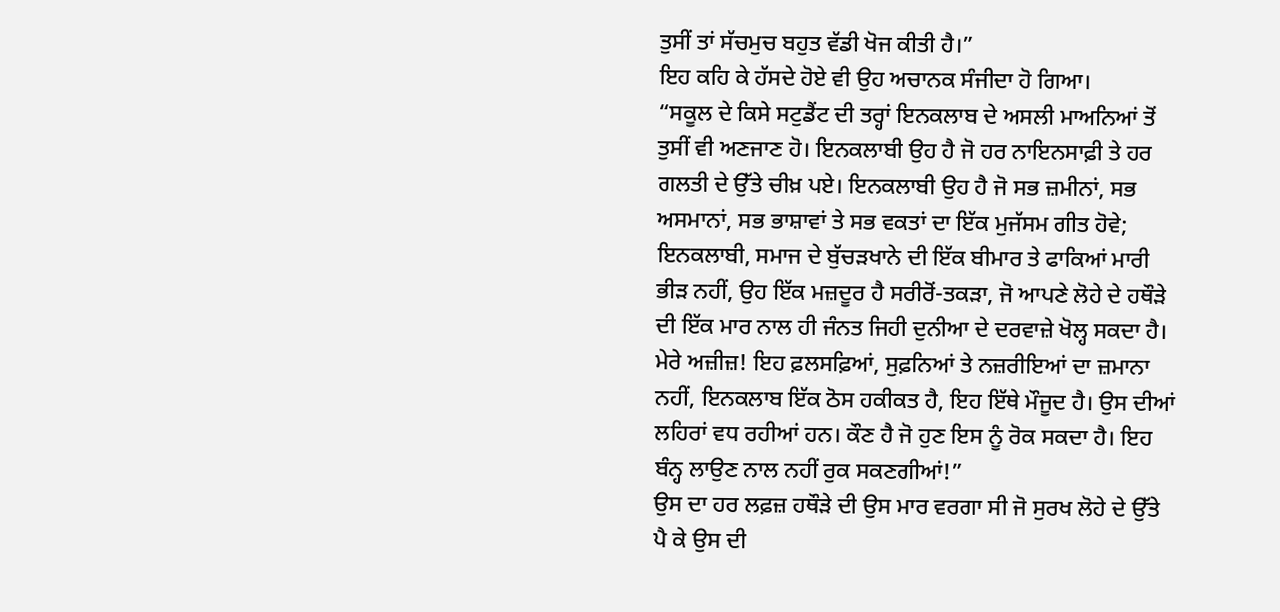ਤੁਸੀਂ ਤਾਂ ਸੱਚਮੁਚ ਬਹੁਤ ਵੱਡੀ ਖੋਜ ਕੀਤੀ ਹੈ।”
ਇਹ ਕਹਿ ਕੇ ਹੱਸਦੇ ਹੋਏ ਵੀ ਉਹ ਅਚਾਨਕ ਸੰਜੀਦਾ ਹੋ ਗਿਆ।
“ਸਕੂਲ ਦੇ ਕਿਸੇ ਸਟੁਡੈਂਟ ਦੀ ਤਰ੍ਹਾਂ ਇਨਕਲਾਬ ਦੇ ਅਸਲੀ ਮਾਅਨਿਆਂ ਤੋਂ ਤੁਸੀਂ ਵੀ ਅਣਜਾਣ ਹੋ। ਇਨਕਲਾਬੀ ਉਹ ਹੈ ਜੋ ਹਰ ਨਾਇਨਸਾਫ਼ੀ ਤੇ ਹਰ ਗਲਤੀ ਦੇ ਉੱਤੇ ਚੀਖ਼ ਪਏ। ਇਨਕਲਾਬੀ ਉਹ ਹੈ ਜੋ ਸਭ ਜ਼ਮੀਨਾਂ, ਸਭ ਅਸਮਾਨਾਂ, ਸਭ ਭਾਸ਼ਾਵਾਂ ਤੇ ਸਭ ਵਕਤਾਂ ਦਾ ਇੱਕ ਮੁਜੱਸਮ ਗੀਤ ਹੋਵੇ; ਇਨਕਲਾਬੀ, ਸਮਾਜ ਦੇ ਬੁੱਚੜਖਾਨੇ ਦੀ ਇੱਕ ਬੀਮਾਰ ਤੇ ਫਾਕਿਆਂ ਮਾਰੀ ਭੀੜ ਨਹੀਂ, ਉਹ ਇੱਕ ਮਜ਼ਦੂਰ ਹੈ ਸਰੀਰੋਂ-ਤਕੜਾ, ਜੋ ਆਪਣੇ ਲੋਹੇ ਦੇ ਹਥੌੜੇ ਦੀ ਇੱਕ ਮਾਰ ਨਾਲ ਹੀ ਜੰਨਤ ਜਿਹੀ ਦੁਨੀਆ ਦੇ ਦਰਵਾਜ਼ੇ ਖੋਲ੍ਹ ਸਕਦਾ ਹੈ। ਮੇਰੇ ਅਜ਼ੀਜ਼! ਇਹ ਫ਼ਲਸਫ਼ਿਆਂ, ਸੁਫ਼ਨਿਆਂ ਤੇ ਨਜ਼ਰੀਇਆਂ ਦਾ ਜ਼ਮਾਨਾ ਨਹੀਂ, ਇਨਕਲਾਬ ਇੱਕ ਠੋਸ ਹਕੀਕਤ ਹੈ, ਇਹ ਇੱਥੇ ਮੌਜੂਦ ਹੈ। ਉਸ ਦੀਆਂ ਲਹਿਰਾਂ ਵਧ ਰਹੀਆਂ ਹਨ। ਕੌਣ ਹੈ ਜੋ ਹੁਣ ਇਸ ਨੂੰ ਰੋਕ ਸਕਦਾ ਹੈ। ਇਹ ਬੰਨ੍ਹ ਲਾਉਣ ਨਾਲ ਨਹੀਂ ਰੁਕ ਸਕਣਗੀਆਂ!”
ਉਸ ਦਾ ਹਰ ਲਫ਼ਜ਼ ਹਥੌੜੇ ਦੀ ਉਸ ਮਾਰ ਵਰਗਾ ਸੀ ਜੋ ਸੁਰਖ ਲੋਹੇ ਦੇ ਉੱਤੇ ਪੈ ਕੇ ਉਸ ਦੀ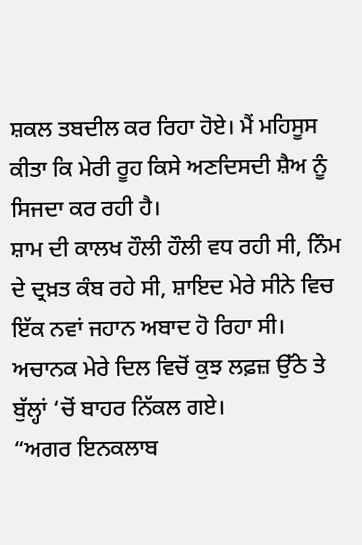ਸ਼ਕਲ ਤਬਦੀਲ ਕਰ ਰਿਹਾ ਹੋਏ। ਮੈਂ ਮਹਿਸੂਸ ਕੀਤਾ ਕਿ ਮੇਰੀ ਰੂਹ ਕਿਸੇ ਅਣਦਿਸਦੀ ਸ਼ੈਅ ਨੂੰ ਸਿਜਦਾ ਕਰ ਰਹੀ ਹੈ।
ਸ਼ਾਮ ਦੀ ਕਾਲਖ ਹੌਲੀ ਹੌਲੀ ਵਧ ਰਹੀ ਸੀ, ਨਿੰਮ ਦੇ ਦ੍ਰਖ਼ਤ ਕੰਬ ਰਹੇ ਸੀ, ਸ਼ਾਇਦ ਮੇਰੇ ਸੀਨੇ ਵਿਚ ਇੱਕ ਨਵਾਂ ਜਹਾਨ ਅਬਾਦ ਹੋ ਰਿਹਾ ਸੀ। ਅਚਾਨਕ ਮੇਰੇ ਦਿਲ ਵਿਚੋਂ ਕੁਝ ਲਫ਼ਜ਼ ਉੱਠੇ ਤੇ ਬੁੱਲ੍ਹਾਂ ‘ਚੋਂ ਬਾਹਰ ਨਿੱਕਲ ਗਏ।
“ਅਗਰ ਇਨਕਲਾਬ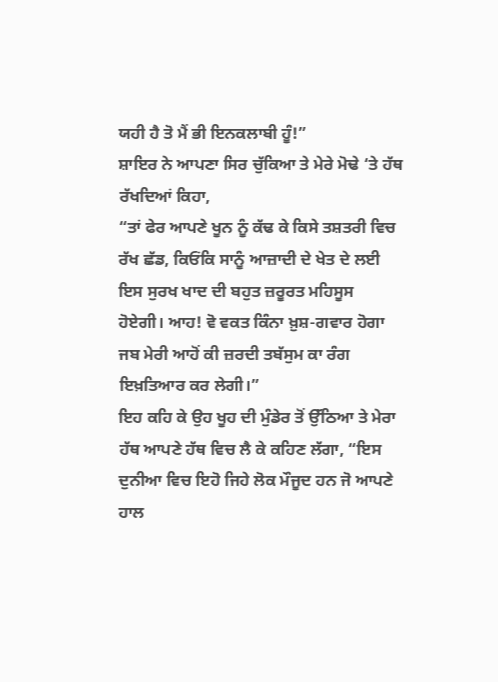ਯਹੀ ਹੈ ਤੋ ਮੈਂ ਭੀ ਇਨਕਲਾਬੀ ਹੂੰ!”
ਸ਼ਾਇਰ ਨੇ ਆਪਣਾ ਸਿਰ ਚੁੱਕਿਆ ਤੇ ਮੇਰੇ ਮੋਢੇ ‘ਤੇ ਹੱਥ ਰੱਖਦਿਆਂ ਕਿਹਾ,
“ਤਾਂ ਫੇਰ ਆਪਣੇ ਖੂਨ ਨੂੰ ਕੱਢ ਕੇ ਕਿਸੇ ਤਸ਼ਤਰੀ ਵਿਚ ਰੱਖ ਛੱਡ, ਕਿਓਂਕਿ ਸਾਨੂੰ ਆਜ਼ਾਦੀ ਦੇ ਖੇਤ ਦੇ ਲਈ ਇਸ ਸੁਰਖ ਖਾਦ ਦੀ ਬਹੁਤ ਜ਼ਰੂਰਤ ਮਹਿਸੂਸ ਹੋਏਗੀ। ਆਹ! ਵੋ ਵਕਤ ਕਿੰਨਾ ਖ਼ੁਸ਼-ਗਵਾਰ ਹੋਗਾ ਜਬ ਮੇਰੀ ਆਹੋਂ ਕੀ ਜ਼ਰਦੀ ਤਬੱਸੁਮ ਕਾ ਰੰਗ ਇਖ਼ਤਿਆਰ ਕਰ ਲੇਗੀ।”
ਇਹ ਕਹਿ ਕੇ ਉਹ ਖੂਹ ਦੀ ਮੁੰਡੇਰ ਤੋਂ ਉੱਠਿਆ ਤੇ ਮੇਰਾ ਹੱਥ ਆਪਣੇ ਹੱਥ ਵਿਚ ਲੈ ਕੇ ਕਹਿਣ ਲੱਗਾ, “ਇਸ ਦੁਨੀਆ ਵਿਚ ਇਹੋ ਜਿਹੇ ਲੋਕ ਮੌਜੂਦ ਹਨ ਜੋ ਆਪਣੇ ਹਾਲ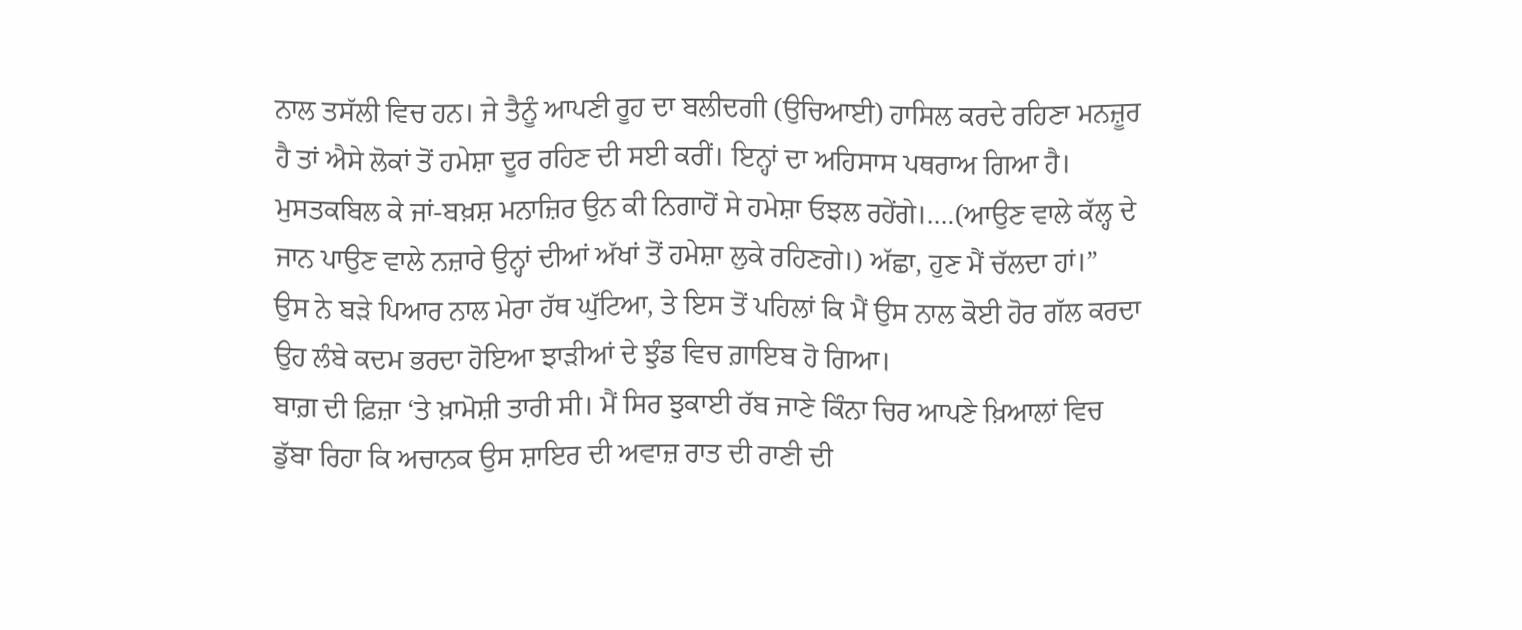ਨਾਲ ਤਸੱਲੀ ਵਿਚ ਹਨ। ਜੇ ਤੈਨੂੰ ਆਪਣੀ ਰੂਹ ਦਾ ਬਲੀਦਗੀ (ਉਚਿਆਈ) ਹਾਸਿਲ ਕਰਦੇ ਰਹਿਣਾ ਮਨਜ਼ੂਰ ਹੈ ਤਾਂ ਐਸੇ ਲੋਕਾਂ ਤੋਂ ਹਮੇਸ਼ਾ ਦੂਰ ਰਹਿਣ ਦੀ ਸਈ ਕਰੀਂ। ਇਨ੍ਹਾਂ ਦਾ ਅਹਿਸਾਸ ਪਥਰਾਅ ਗਿਆ ਹੈ। ਮੁਸਤਕਬਿਲ ਕੇ ਜਾਂ-ਬਖ਼ਸ਼ ਮਨਾਜ਼ਿਰ ਉਨ ਕੀ ਨਿਗਾਹੋਂ ਸੇ ਹਮੇਸ਼ਾ ਓਝਲ ਰਹੇਂਗੇ।….(ਆਉਣ ਵਾਲੇ ਕੱਲ੍ਹ ਦੇ ਜਾਨ ਪਾਉਣ ਵਾਲੇ ਨਜ਼ਾਰੇ ਉਨ੍ਹਾਂ ਦੀਆਂ ਅੱਖਾਂ ਤੋਂ ਹਮੇਸ਼ਾ ਲੁਕੇ ਰਹਿਣਗੇ।) ਅੱਛਾ, ਹੁਣ ਮੈਂ ਚੱਲਦਾ ਹਾਂ।”
ਉਸ ਨੇ ਬੜੇ ਪਿਆਰ ਨਾਲ ਮੇਰਾ ਹੱਥ ਘੁੱਟਿਆ, ਤੇ ਇਸ ਤੋਂ ਪਹਿਲਾਂ ਕਿ ਮੈਂ ਉਸ ਨਾਲ ਕੋਈ ਹੋਰ ਗੱਲ ਕਰਦਾ ਉਹ ਲੰਬੇ ਕਦਮ ਭਰਦਾ ਹੋਇਆ ਝਾੜੀਆਂ ਦੇ ਝੁੰਡ ਵਿਚ ਗ਼ਾਇਬ ਹੋ ਗਿਆ।
ਬਾਗ਼ ਦੀ ਫ਼ਿਜ਼ਾ ‘ਤੇ ਖ਼ਾਮੋਸ਼ੀ ਤਾਰੀ ਸੀ। ਮੈਂ ਸਿਰ ਝੁਕਾਈ ਰੱਬ ਜਾਣੇ ਕਿੰਨਾ ਚਿਰ ਆਪਣੇ ਖ਼ਿਆਲਾਂ ਵਿਚ ਡੁੱਬਾ ਰਿਹਾ ਕਿ ਅਚਾਨਕ ਉਸ ਸ਼ਾਇਰ ਦੀ ਅਵਾਜ਼ ਰਾਤ ਦੀ ਰਾਣੀ ਦੀ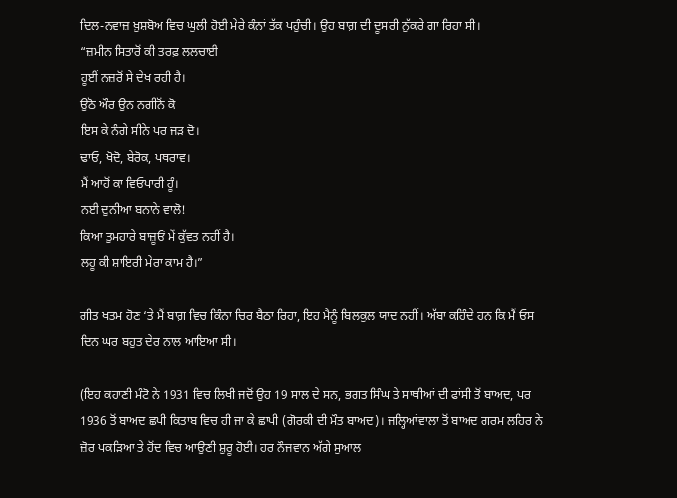ਦਿਲ-ਨਵਾਜ਼ ਖ਼ੁਸ਼ਬੋਅ ਵਿਚ ਘੁਲੀ ਹੋਈ ਮੇਰੇ ਕੰਨਾਂ ਤੱਕ ਪਹੁੰਚੀ। ਉਹ ਬਾਗ਼ ਦੀ ਦੂਸਰੀ ਨੁੱਕਰੇ ਗਾ ਰਿਹਾ ਸੀ।
“ਜ਼ਮੀਨ ਸਿਤਾਰੋਂ ਕੀ ਤਰਫ਼ ਲਲਚਾਈ
ਹੂਈਂ ਨਜ਼ਰੋਂ ਸੇ ਦੇਖ ਰਹੀ ਹੈ।
ਉਠੋ ਔਰ ਉਨ ਨਗੀਨੋਂ ਕੋ
ਇਸ ਕੇ ਨੰਗੇ ਸੀਨੇ ਪਰ ਜੜ ਦੋ।
ਢਾਓ, ਖੋਦੋ, ਬੇਰੋਕ, ਪਥਰਾਵ।
ਮੈਂ ਆਹੋਂ ਕਾ ਵਿਓਪਾਰੀ ਹੂੰ।
ਨਈ ਦੁਨੀਆ ਬਨਾਨੇ ਵਾਲੋ!
ਕਿਆ ਤੁਮਹਾਰੇ ਬਾਜ਼ੂਓਂ ਮੇਂ ਕੁੱਵਤ ਨਹੀਂ ਹੈ।
ਲਹੂ ਕੀ ਸ਼ਾਇਰੀ ਮੇਰਾ ਕਾਮ ਹੈ।”

ਗੀਤ ਖਤਮ ਹੋਣ ‘ਤੇ ਮੈਂ ਬਾਗ਼ ਵਿਚ ਕਿੰਨਾ ਚਿਰ ਬੈਠਾ ਰਿਹਾ, ਇਹ ਮੈਨੂੰ ਬਿਲਕੁਲ ਯਾਦ ਨਹੀਂ। ਅੱਬਾ ਕਹਿੰਦੇ ਹਨ ਕਿ ਮੈਂ ਓਸ ਦਿਨ ਘਰ ਬਹੁਤ ਦੇਰ ਨਾਲ ਆਇਆ ਸੀ।

(ਇਹ ਕਹਾਣੀ ਮੰਟੋ ਨੇ 1931 ਵਿਚ ਲਿਖੀ ਜਦੋਂ ਉਹ 19 ਸਾਲ ਦੇ ਸਨ, ਭਗਤ ਸਿੰਘ ਤੇ ਸਾਥੀਆਂ ਦੀ ਫਾਂਸੀ ਤੋਂ ਬਾਅਦ, ਪਰ 1936 ਤੋਂ ਬਾਅਦ ਛਪੀ ਕਿਤਾਬ ਵਿਚ ਹੀ ਜਾ ਕੇ ਛਾਪੀ (ਗੋਰਕੀ ਦੀ ਮੌਤ ਬਾਅਦ)। ਜਲ੍ਹਿਆਂਵਾਲਾ ਤੋਂ ਬਾਅਦ ਗਰਮ ਲਹਿਰ ਨੇ ਜ਼ੋਰ ਪਕੜਿਆ ਤੇ ਹੋਂਦ ਵਿਚ ਆਉਣੀ ਸ਼ੁਰੂ ਹੋਈ। ਹਰ ਨੌਜਵਾਨ ਅੱਗੇ ਸੁਆਲ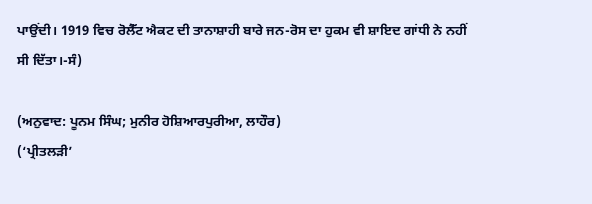ਪਾਉਂਦੀ। 1919 ਵਿਚ ਰੋਲੈੱਟ ਐਕਟ ਦੀ ਤਾਨਾਸ਼ਾਹੀ ਬਾਰੇ ਜਨ-ਰੋਸ ਦਾ ਹੁਕਮ ਵੀ ਸ਼ਾਇਦ ਗਾਂਧੀ ਨੇ ਨਹੀਂ ਸੀ ਦਿੱਤਾ।-ਸੰ)

(ਅਨੁਵਾਦ: ਪੂਨਮ ਸਿੰਘ; ਮੁਨੀਰ ਹੋਸ਼ਿਆਰਪੁਰੀਆ, ਲਾਹੌਰ)
(‘ਪ੍ਰੀਤਲੜੀ’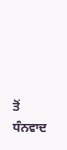ਤੋਂ ਧੰਨਵਾਦ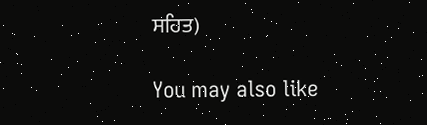ਸਹਿਤ)

You may also like